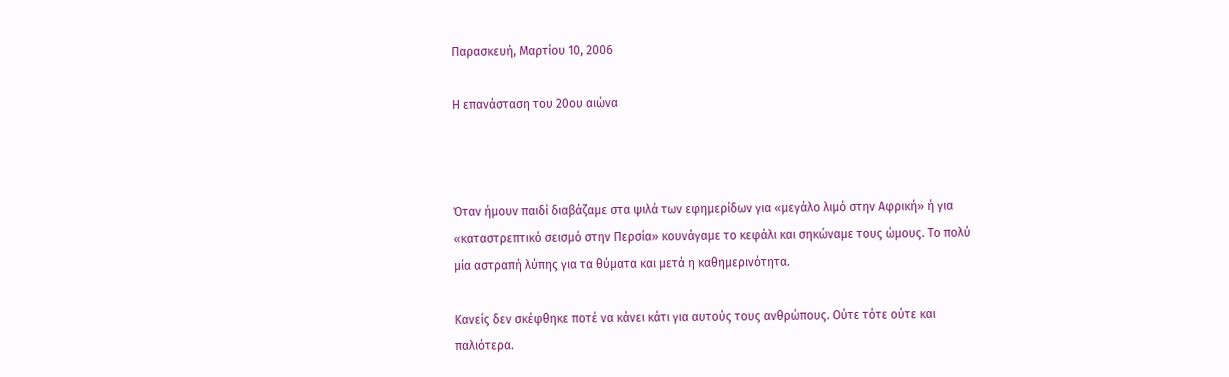Παρασκευή, Μαρτίου 10, 2006

Η επανάσταση του 20ου αιώνα



Όταν ήμουν παιδί διαβάζαμε στα ψιλά των εφημερίδων για «μεγάλο λιμό στην Αφρική» ή για «καταστρεπτικό σεισμό στην Περσία» κουνάγαμε το κεφάλι και σηκώναμε τους ώμους. Το πολύ μία αστραπή λύπης για τα θύματα και μετά η καθημερινότητα.

Κανείς δεν σκέφθηκε ποτέ να κάνει κάτι για αυτούς τους ανθρώπους. Ούτε τότε ούτε και παλιότερα.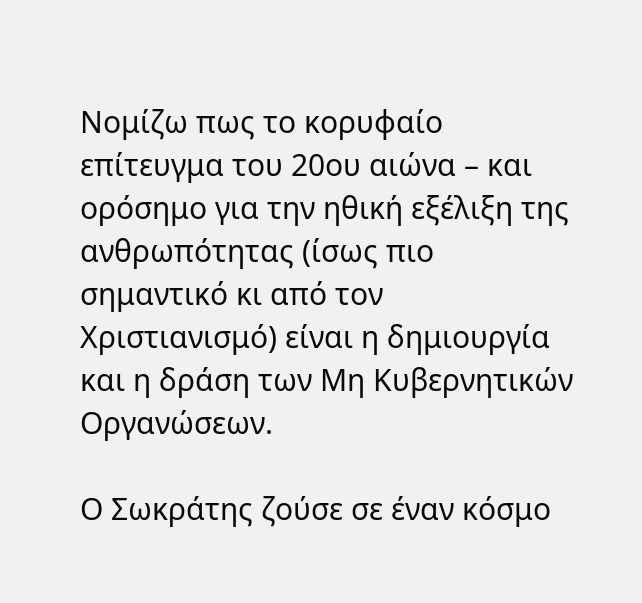Νομίζω πως το κορυφαίο επίτευγμα του 20ου αιώνα – και ορόσημο για την ηθική εξέλιξη της ανθρωπότητας (ίσως πιο σημαντικό κι από τον Χριστιανισμό) είναι η δημιουργία και η δράση των Μη Κυβερνητικών Οργανώσεων.

Ο Σωκράτης ζούσε σε έναν κόσμο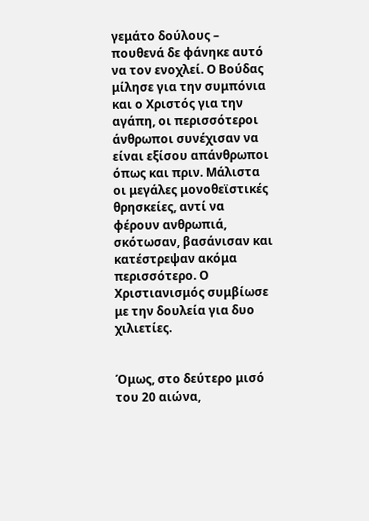γεμάτο δούλους – πουθενά δε φάνηκε αυτό να τον ενοχλεί. Ο Βούδας μίλησε για την συμπόνια και ο Χριστός για την αγάπη, οι περισσότεροι άνθρωποι συνέχισαν να είναι εξίσου απάνθρωποι όπως και πριν. Μάλιστα οι μεγάλες μονοθεϊστικές θρησκείες, αντί να φέρουν ανθρωπιά, σκότωσαν, βασάνισαν και κατέστρεψαν ακόμα περισσότερο. Ο Χριστιανισμός συμβίωσε με την δουλεία για δυο χιλιετίες.


Όμως, στο δεύτερο μισό του 20 αιώνα,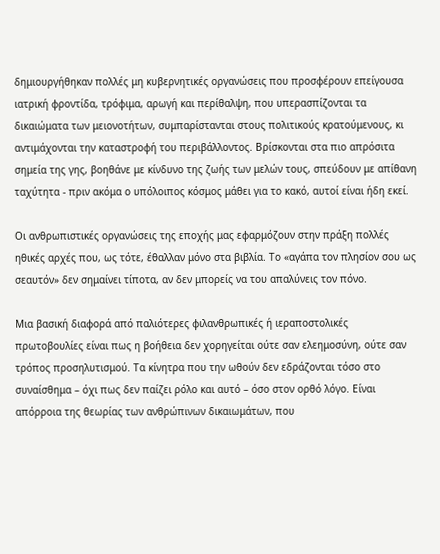δημιουργήθηκαν πολλές μη κυβερνητικές οργανώσεις που προσφέρουν επείγουσα ιατρική φροντίδα, τρόφιμα, αρωγή και περίθαλψη, που υπερασπίζονται τα δικαιώματα των μειονοτήτων, συμπαρίστανται στους πολιτικούς κρατούμενους, κι αντιμάχονται την καταστροφή του περιβάλλοντος. Βρίσκονται στα πιο απρόσιτα σημεία της γης, βοηθάνε με κίνδυνο της ζωής των μελών τους, σπεύδουν με απίθανη ταχύτητα - πριν ακόμα ο υπόλοιπος κόσμος μάθει για το κακό, αυτοί είναι ήδη εκεί.

Οι ανθρωπιστικές οργανώσεις της εποχής μας εφαρμόζουν στην πράξη πολλές ηθικές αρχές που, ως τότε, έθαλλαν μόνο στα βιβλία. Το «αγάπα τον πλησίον σου ως σεαυτόν» δεν σημαίνει τίποτα, αν δεν μπορείς να του απαλύνεις τον πόνο.

Μια βασική διαφορά από παλιότερες φιλανθρωπικές ή ιεραποστολικές πρωτοβουλίες είναι πως η βοήθεια δεν χορηγείται ούτε σαν ελεημοσύνη, ούτε σαν τρόπος προσηλυτισμού. Τα κίνητρα που την ωθούν δεν εδράζονται τόσο στο συναίσθημα – όχι πως δεν παίζει ρόλο και αυτό – όσο στον ορθό λόγο. Είναι απόρροια της θεωρίας των ανθρώπινων δικαιωμάτων, που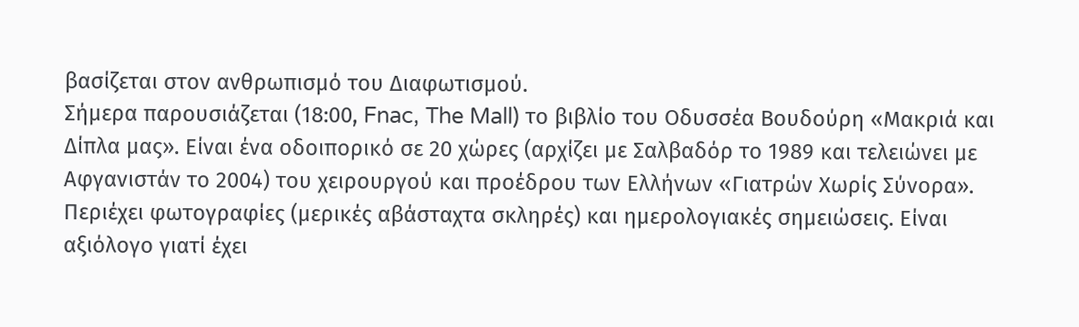βασίζεται στον ανθρωπισμό του Διαφωτισμού.
Σήμερα παρουσιάζεται (18:00, Fnac, The Mall) το βιβλίο του Οδυσσέα Βουδούρη «Μακριά και Δίπλα μας». Είναι ένα οδοιπορικό σε 20 χώρες (αρχίζει με Σαλβαδόρ το 1989 και τελειώνει με Αφγανιστάν το 2004) του χειρουργού και προέδρου των Ελλήνων «Γιατρών Χωρίς Σύνορα». Περιέχει φωτογραφίες (μερικές αβάσταχτα σκληρές) και ημερολογιακές σημειώσεις. Είναι αξιόλογο γιατί έχει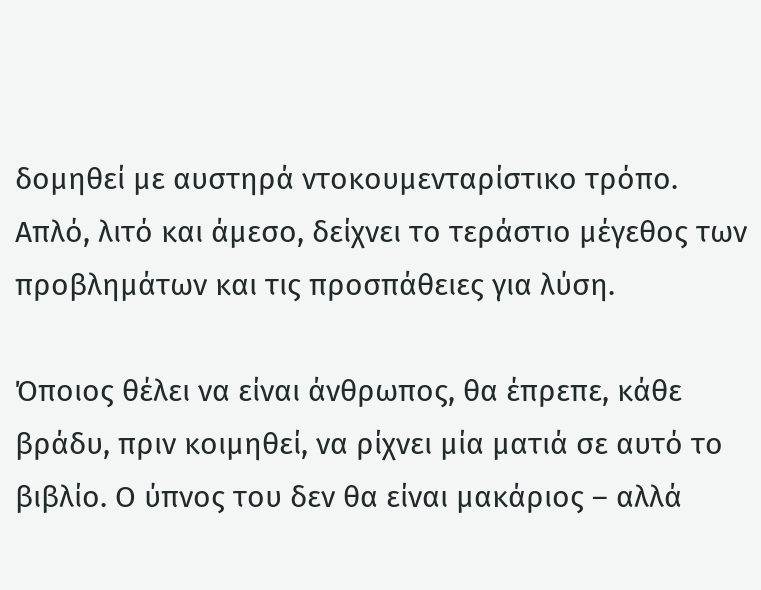δομηθεί με αυστηρά ντοκουμενταρίστικο τρόπο. Απλό, λιτό και άμεσο, δείχνει το τεράστιο μέγεθος των προβλημάτων και τις προσπάθειες για λύση.

Όποιος θέλει να είναι άνθρωπος, θα έπρεπε, κάθε βράδυ, πριν κοιμηθεί, να ρίχνει μία ματιά σε αυτό το βιβλίο. Ο ύπνος του δεν θα είναι μακάριος – αλλά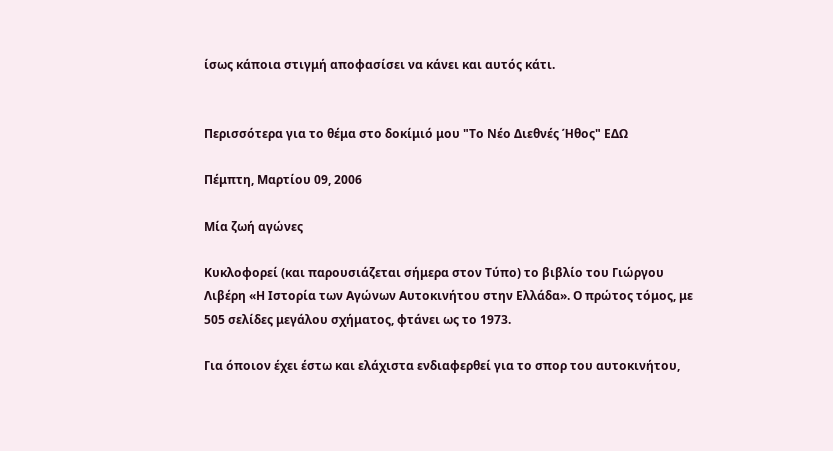ίσως κάποια στιγμή αποφασίσει να κάνει και αυτός κάτι.


Περισσότερα για το θέμα στο δοκίμιό μου "Το Νέο Διεθνές Ήθος" ΕΔΩ

Πέμπτη, Μαρτίου 09, 2006

Μία ζωή αγώνες

Κυκλοφορεί (και παρουσιάζεται σήμερα στον Τύπο) το βιβλίο του Γιώργου Λιβέρη «Η Ιστορία των Αγώνων Αυτοκινήτου στην Ελλάδα». Ο πρώτος τόμος, με 505 σελίδες μεγάλου σχήματος, φτάνει ως το 1973.

Για όποιον έχει έστω και ελάχιστα ενδιαφερθεί για το σπορ του αυτοκινήτου,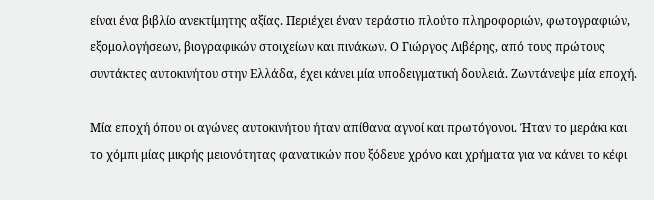είναι ένα βιβλίο ανεκτίμητης αξίας. Περιέχει έναν τεράστιο πλούτο πληροφοριών, φωτογραφιών, εξομολογήσεων, βιογραφικών στοιχείων και πινάκων. Ο Γιώργος Λιβέρης, από τους πρώτους συντάκτες αυτοκινήτου στην Ελλάδα, έχει κάνει μία υποδειγματική δουλειά. Ζωντάνεψε μία εποχή.

Μία εποχή όπου οι αγώνες αυτοκινήτου ήταν απίθανα αγνοί και πρωτόγονοι. Ήταν το μεράκι και το χόμπι μίας μικρής μειονότητας φανατικών που ξόδευε χρόνο και χρήματα για να κάνει το κέφι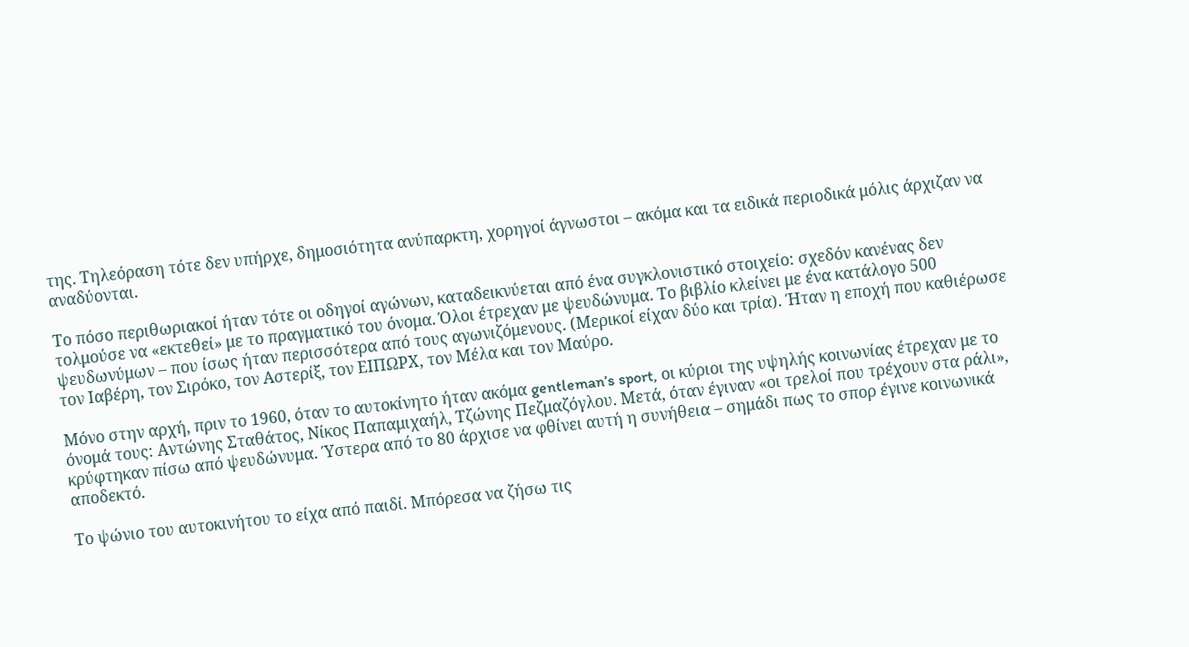της. Τηλεόραση τότε δεν υπήρχε, δημοσιότητα ανύπαρκτη, χορηγοί άγνωστοι – ακόμα και τα ειδικά περιοδικά μόλις άρχιζαν να αναδύονται.

Το πόσο περιθωριακοί ήταν τότε οι οδηγοί αγώνων, καταδεικνύεται από ένα συγκλονιστικό στοιχείο: σχεδόν κανένας δεν τολμούσε να «εκτεθεί» με το πραγματικό του όνομα. Όλοι έτρεχαν με ψευδώνυμα. Το βιβλίο κλείνει με ένα κατάλογο 500 ψευδωνύμων – που ίσως ήταν περισσότερα από τους αγωνιζόμενους. (Μερικοί είχαν δύο και τρία). Ήταν η εποχή που καθιέρωσε τον Ιαβέρη, τον Σιρόκο, τον Αστερίξ, τον ΕΙΠΩΡΧ, τον Μέλα και τον Μαύρο.

Μόνο στην αρχή, πριν το 1960, όταν το αυτοκίνητο ήταν ακόμα gentleman’s sport, οι κύριοι της υψηλής κοινωνίας έτρεχαν με το όνομά τους: Αντώνης Σταθάτος, Νίκος Παπαμιχαήλ, Τζώνης Πεζμαζόγλου. Μετά, όταν έγιναν «οι τρελοί που τρέχουν στα ράλι», κρύφτηκαν πίσω από ψευδώνυμα. Ύστερα από το 80 άρχισε να φθίνει αυτή η συνήθεια – σημάδι πως το σπορ έγινε κοινωνικά αποδεκτό.

Το ψώνιο του αυτοκινήτου το είχα από παιδί. Μπόρεσα να ζήσω τις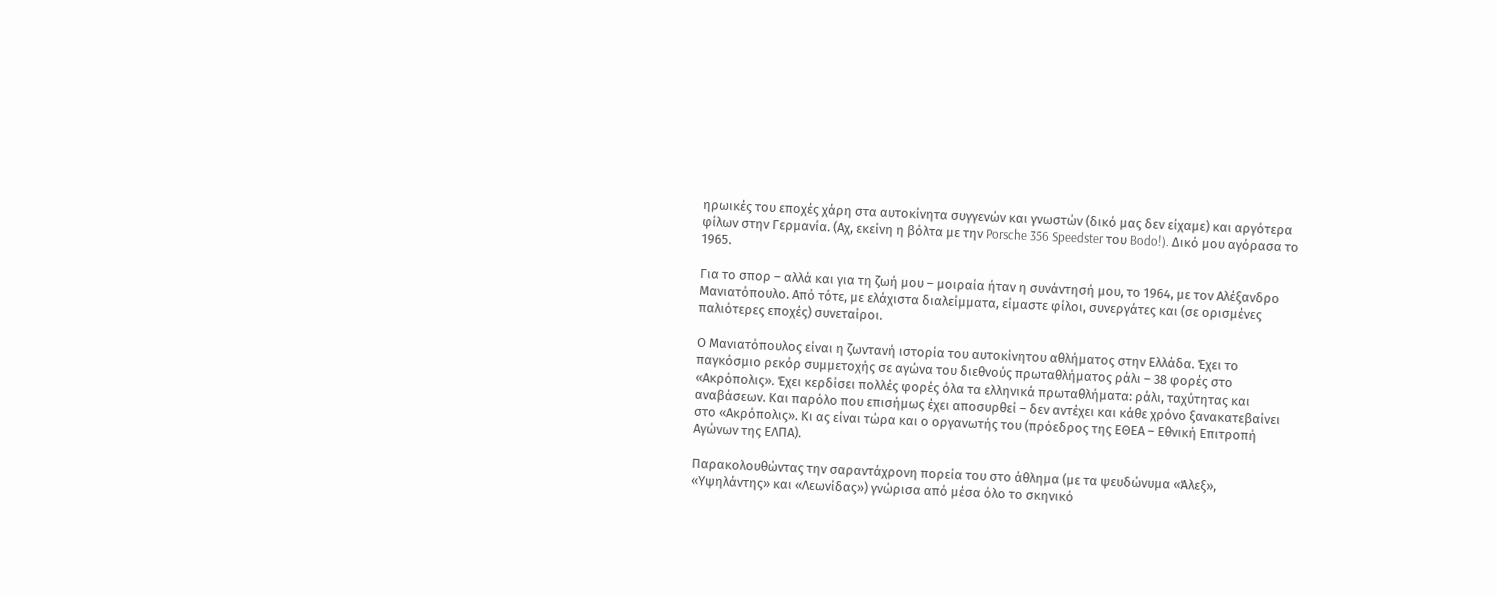ηρωικές του εποχές χάρη στα αυτοκίνητα συγγενών και γνωστών (δικό μας δεν είχαμε) και αργότερα φίλων στην Γερμανία. (Αχ, εκείνη η βόλτα με την Porsche 356 Speedster του Bodo!). Δικό μου αγόρασα το 1965.

Για το σπορ – αλλά και για τη ζωή μου – μοιραία ήταν η συνάντησή μου, το 1964, με τον Αλέξανδρο Μανιατόπουλο. Από τότε, με ελάχιστα διαλείμματα, είμαστε φίλοι, συνεργάτες και (σε ορισμένες παλιότερες εποχές) συνεταίροι.

Ο Μανιατόπουλος είναι η ζωντανή ιστορία του αυτοκίνητου αθλήματος στην Ελλάδα. Έχει το παγκόσμιο ρεκόρ συμμετοχής σε αγώνα του διεθνούς πρωταθλήματος ράλι – 38 φορές στο «Ακρόπολις». Έχει κερδίσει πολλές φορές όλα τα ελληνικά πρωταθλήματα: ράλι, ταχύτητας και αναβάσεων. Και παρόλο που επισήμως έχει αποσυρθεί – δεν αντέχει και κάθε χρόνο ξανακατεβαίνει στο «Ακρόπολις». Κι ας είναι τώρα και ο οργανωτής του (πρόεδρος της ΕΘΕΑ – Εθνική Επιτροπή Αγώνων της ΕΛΠΑ).

Παρακολουθώντας την σαραντάχρονη πορεία του στο άθλημα (με τα ψευδώνυμα «Άλεξ», «Υψηλάντης» και «Λεωνίδας») γνώρισα από μέσα όλο το σκηνικό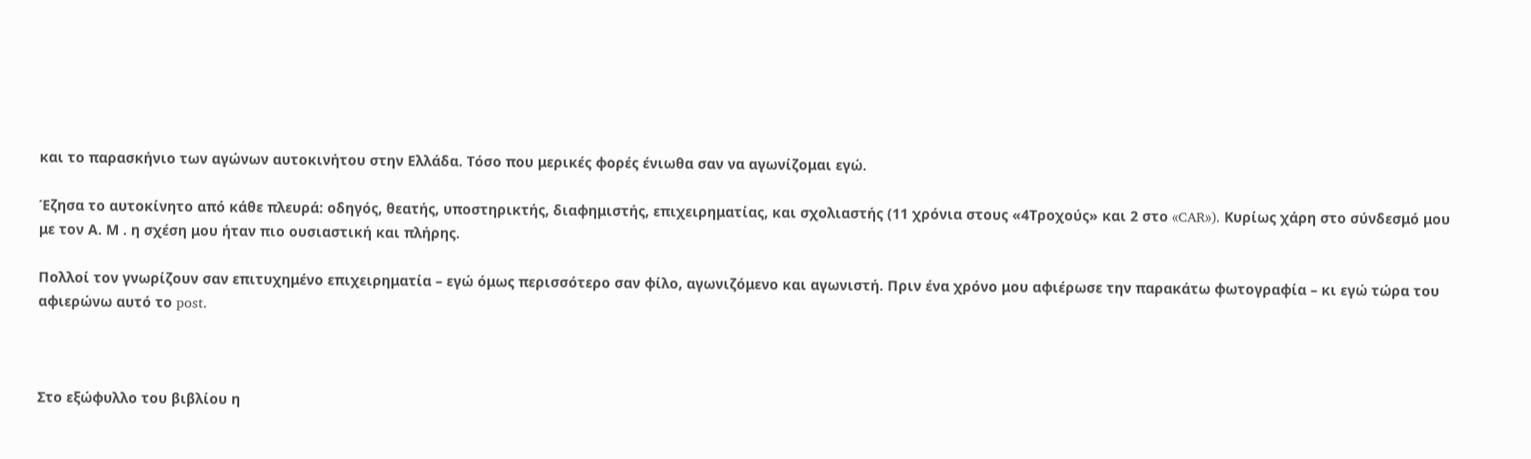και το παρασκήνιο των αγώνων αυτοκινήτου στην Ελλάδα. Τόσο που μερικές φορές ένιωθα σαν να αγωνίζομαι εγώ.

Έζησα το αυτοκίνητο από κάθε πλευρά: οδηγός, θεατής, υποστηρικτής, διαφημιστής, επιχειρηματίας, και σχολιαστής (11 χρόνια στους «4Τροχούς» και 2 στο «CAR»). Κυρίως χάρη στο σύνδεσμό μου με τον Α. Μ . η σχέση μου ήταν πιο ουσιαστική και πλήρης.

Πολλοί τον γνωρίζουν σαν επιτυχημένο επιχειρηματία – εγώ όμως περισσότερο σαν φίλο, αγωνιζόμενο και αγωνιστή. Πριν ένα χρόνο μου αφιέρωσε την παρακάτω φωτογραφία – κι εγώ τώρα του αφιερώνω αυτό το post.



Στο εξώφυλλο του βιβλίου η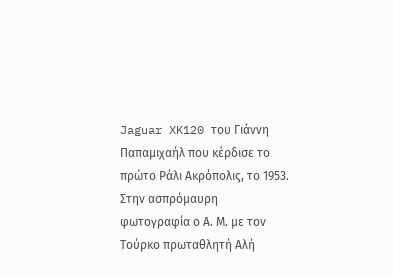Jaguar XK120 του Γιάννη Παπαμιχαήλ που κέρδισε το πρώτο Ράλι Ακρόπολις, το 1953. Στην ασπρόμαυρη φωτογραφία ο Α. Μ. με τον Τούρκο πρωταθλητή Αλή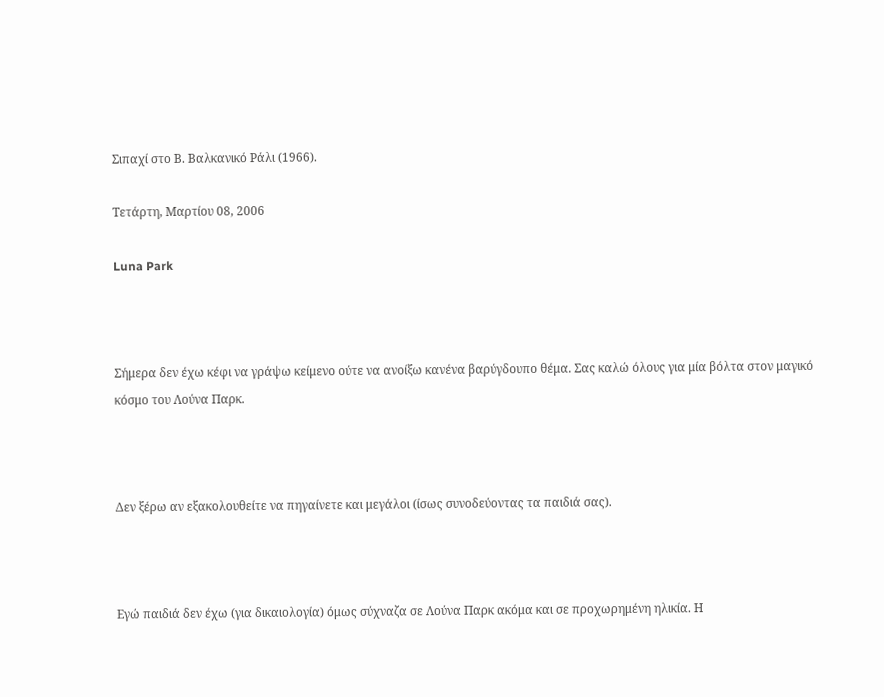Σιπαχί στο Β. Βαλκανικό Ράλι (1966).

Τετάρτη, Μαρτίου 08, 2006

Luna Park



Σήμερα δεν έχω κέφι να γράψω κείμενο ούτε να ανοίξω κανένα βαρύγδουπο θέμα. Σας καλώ όλους για μία βόλτα στον μαγικό κόσμο του Λούνα Παρκ.



Δεν ξέρω αν εξακολουθείτε να πηγαίνετε και μεγάλοι (ίσως συνοδεύοντας τα παιδιά σας).



Εγώ παιδιά δεν έχω (για δικαιολογία) όμως σύχναζα σε Λούνα Παρκ ακόμα και σε προχωρημένη ηλικία. Η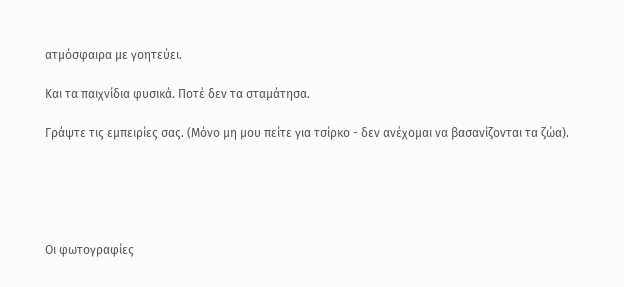ατμόσφαιρα με γοητεύει.

Και τα παιχνίδια φυσικά. Ποτέ δεν τα σταμάτησα.

Γράψτε τις εμπειρίες σας. (Μόνο μη μου πείτε για τσίρκο - δεν ανέχομαι να βασανίζονται τα ζώα).





Οι φωτογραφίες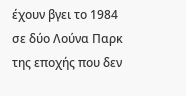έχουν βγει το 1984 σε δύο Λούνα Παρκ της εποχής που δεν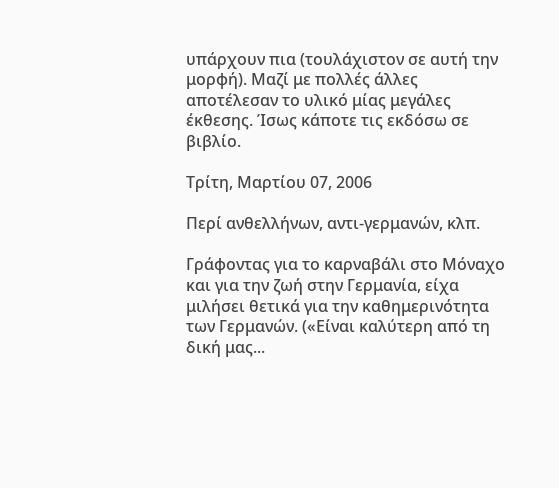υπάρχουν πια (τουλάχιστον σε αυτή την μορφή). Μαζί με πολλές άλλες αποτέλεσαν το υλικό μίας μεγάλες έκθεσης. Ίσως κάποτε τις εκδόσω σε βιβλίο.

Τρίτη, Μαρτίου 07, 2006

Περί ανθελλήνων, αντι-γερμανών, κλπ.

Γράφοντας για το καρναβάλι στο Μόναχο και για την ζωή στην Γερμανία, είχα μιλήσει θετικά για την καθημερινότητα των Γερμανών. («Είναι καλύτερη από τη δική μας...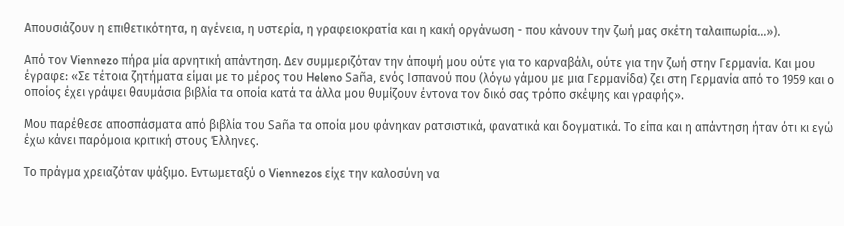Απουσιάζουν η επιθετικότητα, η αγένεια, η υστερία, η γραφειοκρατία και η κακή οργάνωση - που κάνουν την ζωή μας σκέτη ταλαιπωρία...»).

Από τον Viennezo πήρα μία αρνητική απάντηση. Δεν συμμεριζόταν την άποψή μου ούτε για το καρναβάλι, ούτε για την ζωή στην Γερμανία. Και μου έγραφε: «Σε τέτοια ζητήματα είμαι με το μέρος του Heleno Saña, ενός Ισπανού που (λόγω γάμου με μια Γερμανίδα) ζει στη Γερμανία από το 1959 και ο οποίος έχει γράψει θαυμάσια βιβλία τα οποία κατά τα άλλα μου θυμίζουν έντονα τον δικό σας τρόπο σκέψης και γραφής».

Μου παρέθεσε αποσπάσματα από βιβλία του Saña τα οποία μου φάνηκαν ρατσιστικά, φανατικά και δογματικά. Το είπα και η απάντηση ήταν ότι κι εγώ έχω κάνει παρόμοια κριτική στους Έλληνες.

Το πράγμα χρειαζόταν ψάξιμο. Εντωμεταξύ ο Viennezos είχε την καλοσύνη να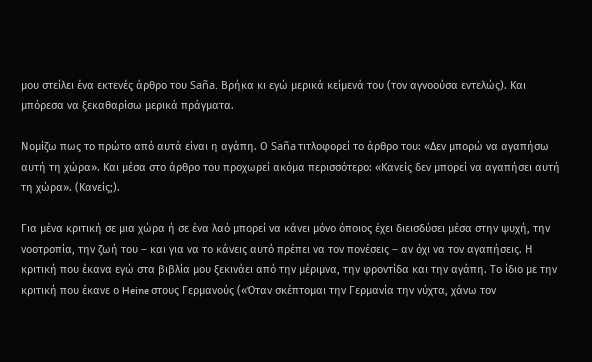μου στείλει ένα εκτενές άρθρο του Saña. Βρήκα κι εγώ μερικά κείμενά του (τον αγνοούσα εντελώς). Και μπόρεσα να ξεκαθαρίσω μερικά πράγματα.

Νομίζω πως το πρώτο από αυτά είναι η αγάπη. Ο Saña τιτλοφορεί το άρθρο του: «Δεν μπορώ να αγαπήσω αυτή τη χώρα». Και μέσα στο άρθρο του προχωρεί ακόμα περισσότερο: «Κανείς δεν μπορεί να αγαπήσει αυτή τη χώρα». (Κανείς;).

Για μένα κριτική σε μια χώρα ή σε ένα λαό μπορεί να κάνει μόνο όποιος έχει διεισδύσει μέσα στην ψυχή, την νοοτροπία, την ζωή του – και για να το κάνεις αυτό πρέπει να τον πονέσεις – αν όχι να τον αγαπήσεις. Η κριτική που έκανα εγώ στα βιβλία μου ξεκινάει από την μέριμνα, την φροντίδα και την αγάπη. Το ίδιο με την κριτική που έκανε ο Heine στους Γερμανούς («Όταν σκέπτομαι την Γερμανία την νύχτα, χάνω τον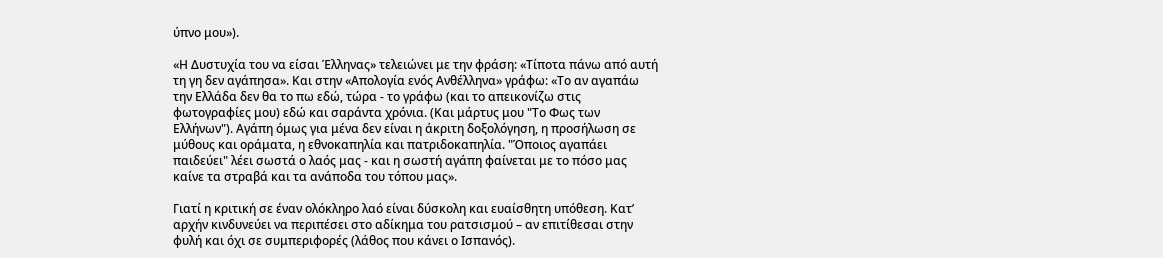ύπνο μου»).

«Η Δυστυχία του να είσαι Έλληνας» τελειώνει με την φράση: «Τίποτα πάνω από αυτή τη γη δεν αγάπησα». Και στην «Απολογία ενός Ανθέλληνα» γράφω: «Το αν αγαπάω την Ελλάδα δεν θα το πω εδώ, τώρα - το γράφω (και το απεικονίζω στις φωτογραφίες μου) εδώ και σαράντα χρόνια. (Και μάρτυς μου "Το Φως των Ελλήνων"). Αγάπη όμως για μένα δεν είναι η άκριτη δοξολόγηση, η προσήλωση σε μύθους και οράματα, η εθνοκαπηλία και πατριδοκαπηλία. "Όποιος αγαπάει παιδεύει" λέει σωστά ο λαός μας - και η σωστή αγάπη φαίνεται με το πόσο μας καίνε τα στραβά και τα ανάποδα του τόπου μας».

Γιατί η κριτική σε έναν ολόκληρο λαό είναι δύσκολη και ευαίσθητη υπόθεση. Κατ’ αρχήν κινδυνεύει να περιπέσει στο αδίκημα του ρατσισμού – αν επιτίθεσαι στην φυλή και όχι σε συμπεριφορές (λάθος που κάνει ο Ισπανός).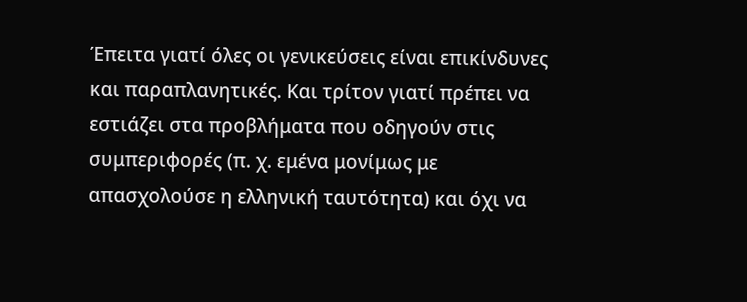Έπειτα γιατί όλες οι γενικεύσεις είναι επικίνδυνες και παραπλανητικές. Και τρίτον γιατί πρέπει να εστιάζει στα προβλήματα που οδηγούν στις συμπεριφορές (π. χ. εμένα μονίμως με απασχολούσε η ελληνική ταυτότητα) και όχι να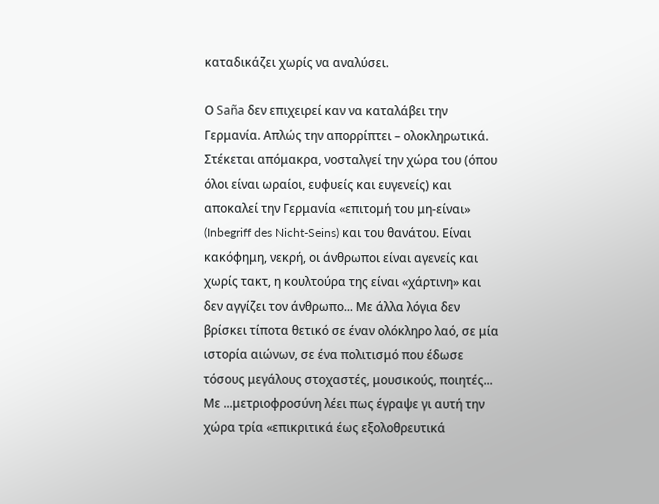καταδικάζει χωρίς να αναλύσει.

Ο Saña δεν επιχειρεί καν να καταλάβει την Γερμανία. Απλώς την απορρίπτει – ολοκληρωτικά. Στέκεται απόμακρα, νοσταλγεί την χώρα του (όπου όλοι είναι ωραίοι, ευφυείς και ευγενείς) και αποκαλεί την Γερμανία «επιτομή του μη-είναι» (Inbegriff des Nicht-Seins) και του θανάτου. Είναι κακόφημη, νεκρή, οι άνθρωποι είναι αγενείς και χωρίς τακτ, η κουλτούρα της είναι «χάρτινη» και δεν αγγίζει τον άνθρωπο... Με άλλα λόγια δεν βρίσκει τίποτα θετικό σε έναν ολόκληρο λαό, σε μία ιστορία αιώνων, σε ένα πολιτισμό που έδωσε τόσους μεγάλους στοχαστές, μουσικούς, ποιητές... Με ...μετριοφροσύνη λέει πως έγραψε γι αυτή την χώρα τρία «επικριτικά έως εξολοθρευτικά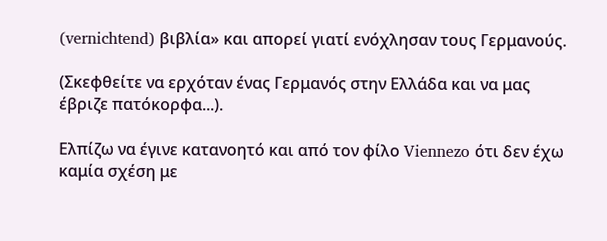(vernichtend) βιβλία» και απορεί γιατί ενόχλησαν τους Γερμανούς.

(Σκεφθείτε να ερχόταν ένας Γερμανός στην Ελλάδα και να μας έβριζε πατόκορφα...).

Ελπίζω να έγινε κατανοητό και από τον φίλο Viennezo ότι δεν έχω καμία σχέση με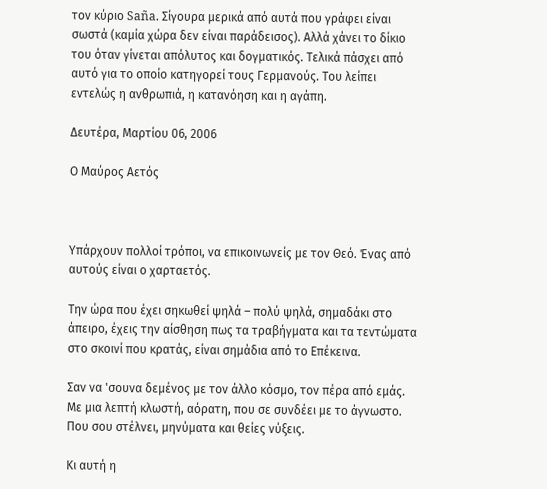τον κύριο Saña. Σίγουρα μερικά από αυτά που γράφει είναι σωστά (καμία χώρα δεν είναι παράδεισος). Αλλά χάνει το δίκιο του όταν γίνεται απόλυτος και δογματικός. Τελικά πάσχει από αυτό για το οποίο κατηγορεί τους Γερμανούς. Του λείπει εντελώς η ανθρωπιά, η κατανόηση και η αγάπη.

Δευτέρα, Μαρτίου 06, 2006

Ο Μαύρος Αετός



Υπάρχουν πολλοί τρόποι, να επικοινωνείς με τον Θεό. Ένας από αυτούς είναι ο χαρταετός.

Την ώρα που έχει σηκωθεί ψηλά – πολύ ψηλά, σημαδάκι στο άπειρο, έχεις την αίσθηση πως τα τραβήγματα και τα τεντώματα στο σκοινί που κρατάς, είναι σημάδια από το Επέκεινα.

Σαν να 'σουνα δεμένος με τον άλλο κόσμο, τον πέρα από εμάς. Με μια λεπτή κλωστή, αόρατη, που σε συνδέει με το άγνωστο. Που σου στέλνει, μηνύματα και θείες νύξεις.

Κι αυτή η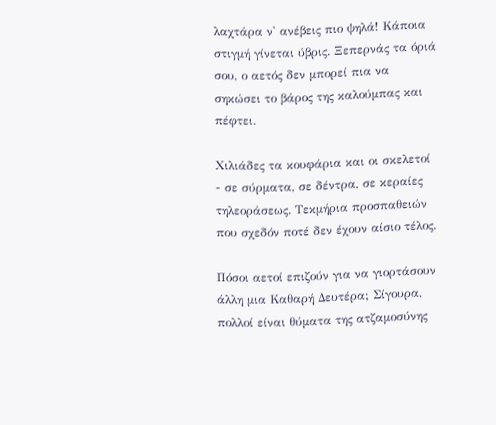λαχτάρα ν' ανέβεις πιο ψηλά! Κάποια στιγμή γίνεται ύβρις. Ξεπερνάς τα όριά σου, ο αετός δεν μπορεί πια να σηκώσει το βάρος της καλούμπας και πέφτει.

Χιλιάδες τα κουφάρια και οι σκελετοί - σε σύρματα, σε δέντρα, σε κεραίες τηλεοράσεως. Τεκμήρια προσπαθειών που σχεδόν ποτέ δεν έχουν αίσιο τέλος.

Πόσοι αετοί επιζούν για να γιορτάσουν άλλη μια Καθαρή Δευτέρα; Σίγουρα, πολλοί είναι θύματα της ατζαμοσύνης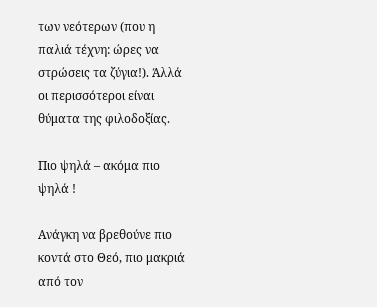των νεότερων (που η παλιά τέχνη: ώρες να στρώσεις τα ζύγια!). Άλλά οι περισσότεροι είναι θύματα της φιλοδοξίας.

Πιο ψηλά – ακόμα πιο ψηλά !

Ανάγκη να βρεθούνε πιο κοντά στο Θεό, πιο μακριά από τον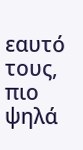εαυτό τους, πιο ψηλά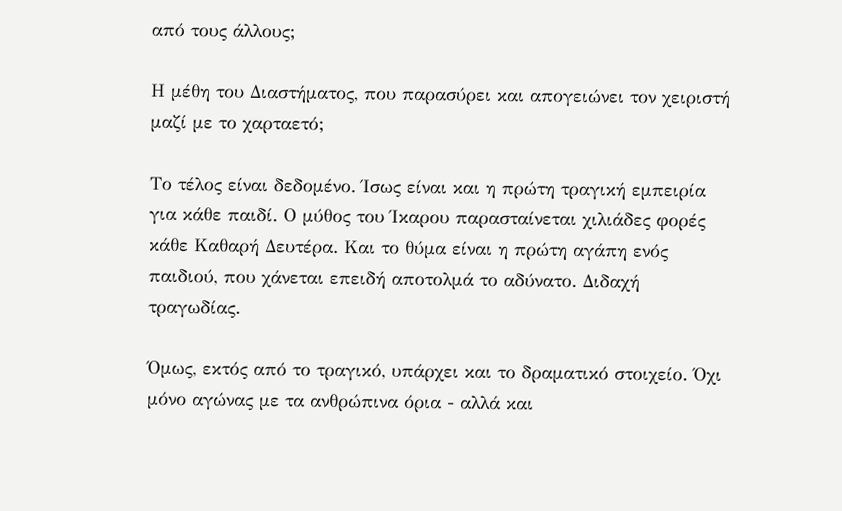από τους άλλους;

Η μέθη του Διαστήματος, που παρασύρει και απογειώνει τον χειριστή μαζί με το χαρταετό;

Το τέλος είναι δεδομένο. Ίσως είναι και η πρώτη τραγική εμπειρία για κάθε παιδί. Ο μύθος του Ίκαρου παρασταίνεται χιλιάδες φορές κάθε Καθαρή Δευτέρα. Και το θύμα είναι η πρώτη αγάπη ενός παιδιού, που χάνεται επειδή αποτολμά το αδύνατο. Διδαχή τραγωδίας.

Όμως, εκτός από το τραγικό, υπάρχει και το δραματικό στοιχείο. Όχι μόνο αγώνας με τα ανθρώπινα όρια - αλλά και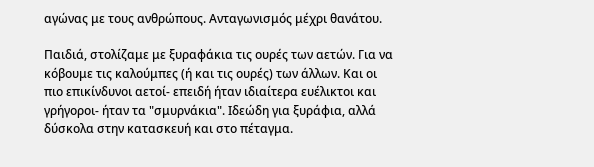αγώνας με τους ανθρώπους. Ανταγωνισμός μέχρι θανάτου.

Παιδιά, στολίζαμε με ξυραφάκια τις ουρές των αετών. Για να κόβουμε τις καλούμπες (ή και τις ουρές) των άλλων. Και οι πιο επικίνδυνοι αετοί- επειδή ήταν ιδιαίτερα ευέλικτοι και γρήγοροι- ήταν τα "σμυρνάκια". Ιδεώδη για ξυράφια, αλλά δύσκολα στην κατασκευή και στο πέταγμα.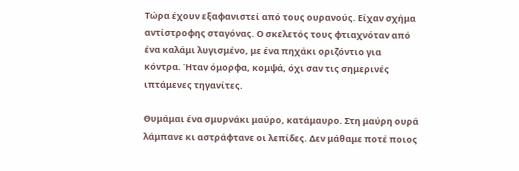Τώρα έχουν εξαφανιστεί από τους ουρανούς. Είχαν σχήμα αντίστροφης σταγόνας. Ο σκελετός τους φτιαχνόταν από ένα καλάμι λυγισμένο, με ένα πηχάκι οριζόντιο για κόντρα. Ήταν όμορφα, κομψά, όχι σαν τις σημερινές ιπτάμενες τηγανίτες.

Θυμάμαι ένα σμυρνάκι μαύρο, κατάμαυρο. Στη μαύρη ουρά λάμπανε κι αστράφτανε οι λεπίδες. Δεν μάθαμε ποτέ ποιος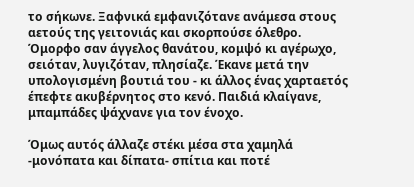το σήκωνε. Ξαφνικά εμφανιζότανε ανάμεσα στους αετούς της γειτονιάς και σκορπούσε όλεθρο. Όμορφο σαν άγγελος θανάτου, κομψό κι αγέρωχο, σειόταν, λυγιζόταν, πλησίαζε. Έκανε μετά την υπολογισμένη βουτιά του - κι άλλος ένας χαρταετός έπεφτε ακυβέρνητος στο κενό. Παιδιά κλαίγανε, μπαμπάδες ψάχνανε για τον ένοχο.

Όμως αυτός άλλαζε στέκι μέσα στα χαμηλά -μονόπατα και δίπατα- σπίτια και ποτέ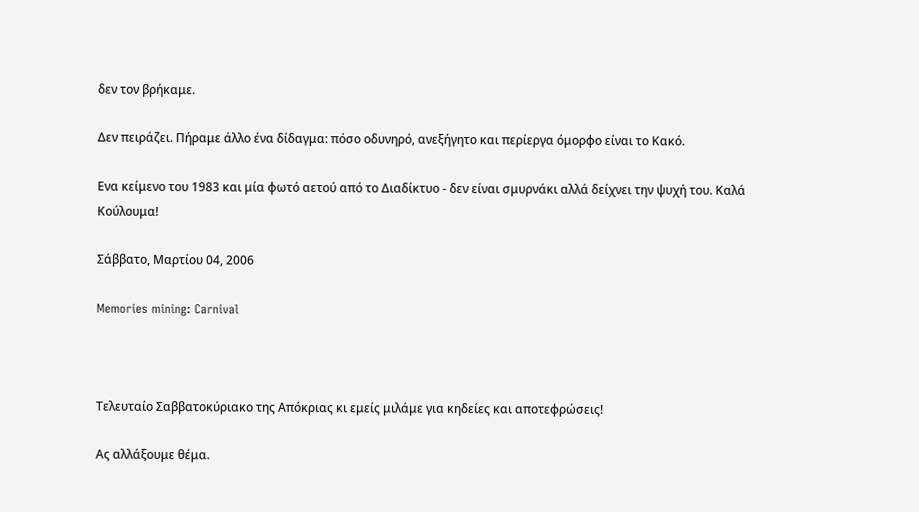δεν τον βρήκαμε.

Δεν πειράζει. Πήραμε άλλο ένα δίδαγμα: πόσο οδυνηρό, ανεξήγητο και περίεργα όμορφο είναι το Κακό.

Ενα κείμενο του 1983 και μία φωτό αετού από το Διαδίκτυο - δεν είναι σμυρνάκι αλλά δείχνει την ψυχή του. Καλά Κούλουμα!

Σάββατο, Μαρτίου 04, 2006

Memories mining: Carnival



Τελευταίο Σαββατοκύριακο της Απόκριας κι εμείς μιλάμε για κηδείες και αποτεφρώσεις!

Ας αλλάξουμε θέμα.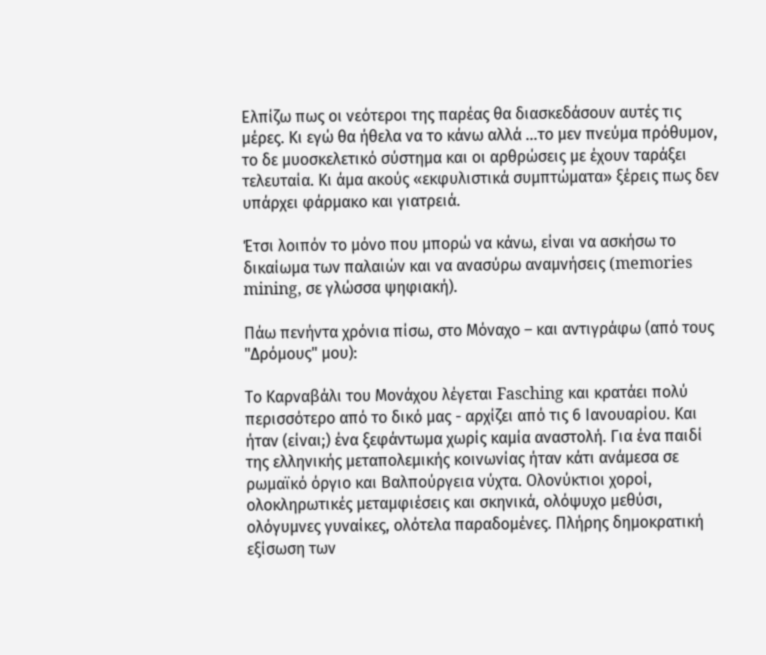Ελπίζω πως οι νεότεροι της παρέας θα διασκεδάσουν αυτές τις μέρες. Κι εγώ θα ήθελα να το κάνω αλλά ...το μεν πνεύμα πρόθυμον, το δε μυοσκελετικό σύστημα και οι αρθρώσεις με έχουν ταράξει τελευταία. Κι άμα ακούς «εκφυλιστικά συμπτώματα» ξέρεις πως δεν υπάρχει φάρμακο και γιατρειά.

Έτσι λοιπόν το μόνο που μπορώ να κάνω, είναι να ασκήσω το δικαίωμα των παλαιών και να ανασύρω αναμνήσεις (memories mining, σε γλώσσα ψηφιακή).

Πάω πενήντα χρόνια πίσω, στο Μόναχο – και αντιγράφω (από τους "Δρόμους" μου):

Το Καρναβάλι του Μονάχου λέγεται Fasching και κρατάει πολύ περισσότερο από το δικό μας - αρχίζει από τις 6 Ιανουαρίου. Και ήταν (είναι;) ένα ξεφάντωμα χωρίς καμία αναστολή. Για ένα παιδί της ελληνικής μεταπολεμικής κοινωνίας ήταν κάτι ανάμεσα σε ρωμαϊκό όργιο και Βαλπούργεια νύχτα. Ολονύκτιοι χοροί, ολοκληρωτικές μεταμφιέσεις και σκηνικά, ολόψυχο μεθύσι, ολόγυμνες γυναίκες, ολότελα παραδομένες. Πλήρης δημοκρατική εξίσωση των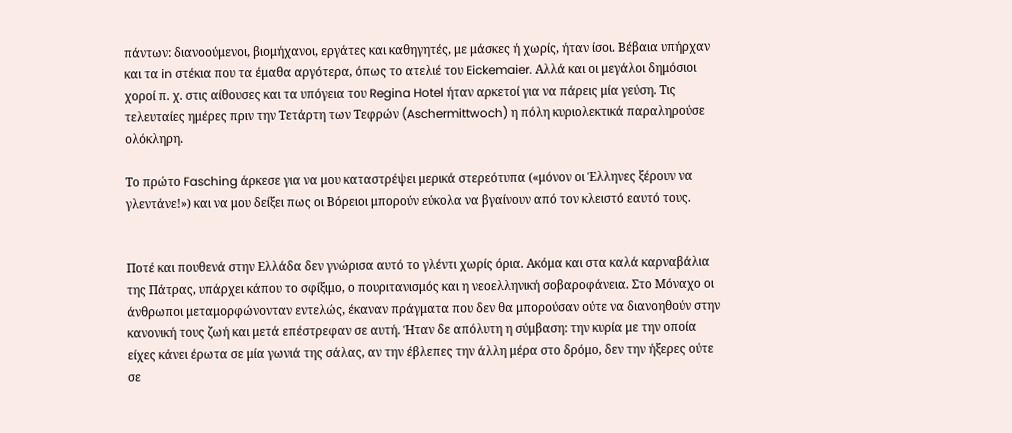πάντων: διανοούμενοι, βιομήχανοι, εργάτες και καθηγητές, με μάσκες ή χωρίς, ήταν ίσοι. Βέβαια υπήρχαν και τα in στέκια που τα έμαθα αργότερα, όπως το ατελιέ του Eickemaier. Αλλά και οι μεγάλοι δημόσιοι χοροί π. χ. στις αίθουσες και τα υπόγεια του Regina Hotel ήταν αρκετοί για να πάρεις μία γεύση. Τις τελευταίες ημέρες πριν την Τετάρτη των Τεφρών (Aschermittwoch) η πόλη κυριολεκτικά παραληρούσε ολόκληρη.

Το πρώτο Fasching άρκεσε για να μου καταστρέψει μερικά στερεότυπα («μόνον οι Έλληνες ξέρουν να γλεντάνε!») και να μου δείξει πως οι Βόρειοι μπορούν εύκολα να βγαίνουν από τον κλειστό εαυτό τους.


Ποτέ και πουθενά στην Ελλάδα δεν γνώρισα αυτό το γλέντι χωρίς όρια. Ακόμα και στα καλά καρναβάλια της Πάτρας, υπάρχει κάπου το σφίξιμο, ο πουριτανισμός και η νεοελληνική σοβαροφάνεια. Στο Μόναχο οι άνθρωποι μεταμορφώνονταν εντελώς, έκαναν πράγματα που δεν θα μπορούσαν ούτε να διανοηθούν στην κανονική τους ζωή και μετά επέστρεφαν σε αυτή. Ήταν δε απόλυτη η σύμβαση: την κυρία με την οποία είχες κάνει έρωτα σε μία γωνιά της σάλας, αν την έβλεπες την άλλη μέρα στο δρόμο, δεν την ήξερες ούτε σε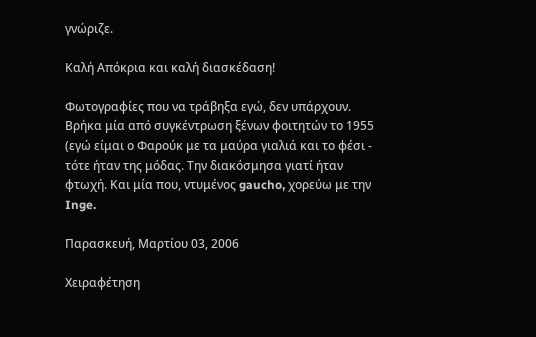γνώριζε.

Καλή Απόκρια και καλή διασκέδαση!

Φωτογραφίες που να τράβηξα εγώ, δεν υπάρχουν. Βρήκα μία από συγκέντρωση ξένων φοιτητών το 1955 (εγώ είμαι ο Φαρούκ με τα μαύρα γιαλιά και το φέσι - τότε ήταν της μόδας. Την διακόσμησα γιατί ήταν φτωχή. Και μία που, ντυμένος gaucho, χορεύω με την Inge.

Παρασκευή, Μαρτίου 03, 2006

Χειραφέτηση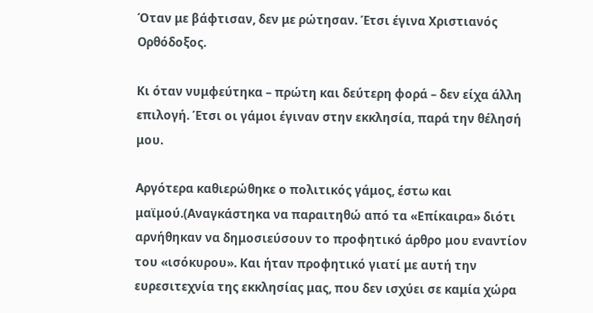Όταν με βάφτισαν, δεν με ρώτησαν. Έτσι έγινα Χριστιανός Ορθόδοξος.

Κι όταν νυμφεύτηκα – πρώτη και δεύτερη φορά – δεν είχα άλλη επιλογή. Έτσι οι γάμοι έγιναν στην εκκλησία, παρά την θέλησή μου.

Αργότερα καθιερώθηκε ο πολιτικός γάμος, έστω και μαϊμού.(Αναγκάστηκα να παραιτηθώ από τα «Επίκαιρα» διότι αρνήθηκαν να δημοσιεύσουν το προφητικό άρθρο μου εναντίον του «ισόκυρου». Και ήταν προφητικό γιατί με αυτή την ευρεσιτεχνία της εκκλησίας μας, που δεν ισχύει σε καμία χώρα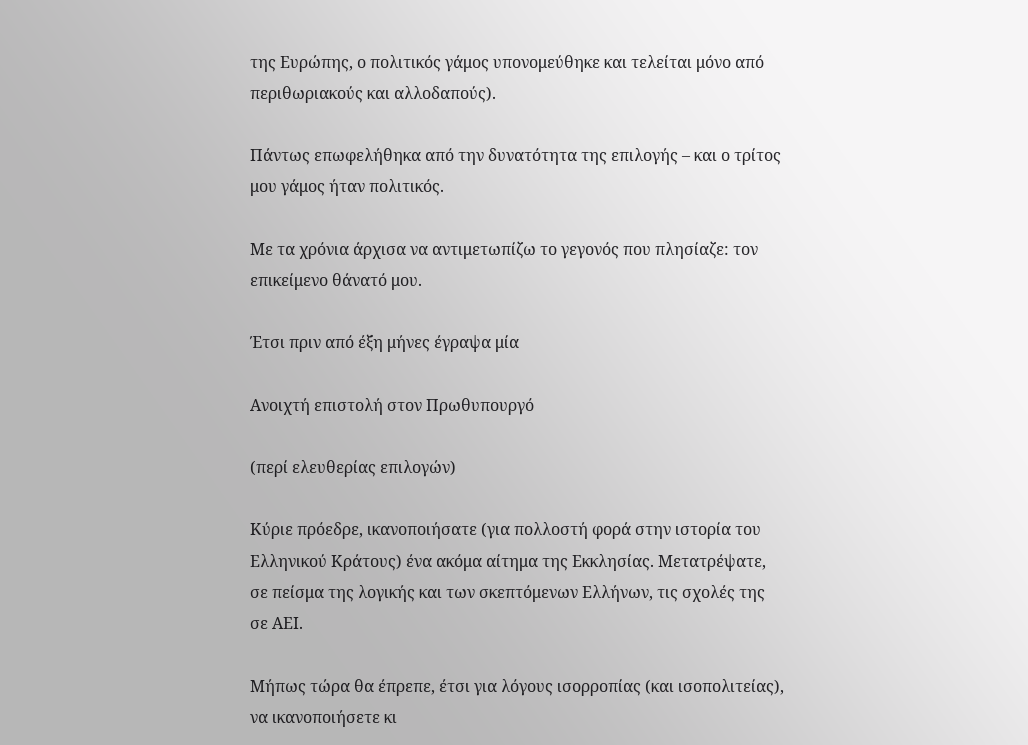της Ευρώπης, ο πολιτικός γάμος υπονομεύθηκε και τελείται μόνο από περιθωριακούς και αλλοδαπούς).

Πάντως επωφελήθηκα από την δυνατότητα της επιλογής – και ο τρίτος μου γάμος ήταν πολιτικός.

Με τα χρόνια άρχισα να αντιμετωπίζω το γεγονός που πλησίαζε: τον επικείμενο θάνατό μου.

Έτσι πριν από έξη μήνες έγραψα μία

Ανοιχτή επιστολή στον Πρωθυπουργό

(περί ελευθερίας επιλογών)

Κύριε πρόεδρε, ικανοποιήσατε (για πολλοστή φορά στην ιστορία του Ελληνικού Κράτους) ένα ακόμα αίτημα της Εκκλησίας. Μετατρέψατε, σε πείσμα της λογικής και των σκεπτόμενων Ελλήνων, τις σχολές της σε ΑΕΙ.

Μήπως τώρα θα έπρεπε, έτσι για λόγους ισορροπίας (και ισοπολιτείας), να ικανοποιήσετε κι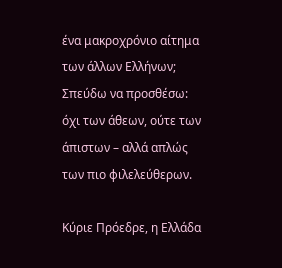ένα μακροχρόνιο αίτημα των άλλων Ελλήνων; Σπεύδω να προσθέσω: όχι των άθεων, ούτε των άπιστων – αλλά απλώς των πιο φιλελεύθερων.

Κύριε Πρόεδρε, η Ελλάδα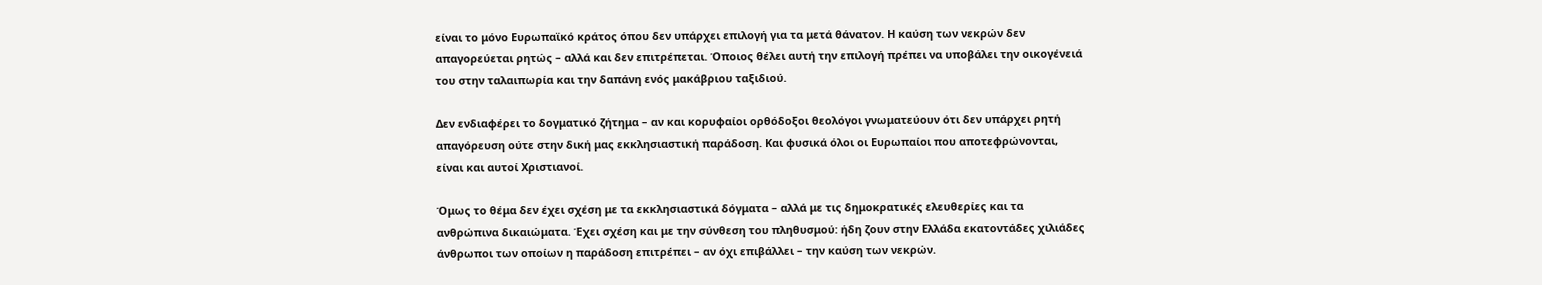είναι το μόνο Ευρωπαϊκό κράτος όπου δεν υπάρχει επιλογή για τα μετά θάνατον. Η καύση των νεκρών δεν απαγορεύεται ρητώς – αλλά και δεν επιτρέπεται. Όποιος θέλει αυτή την επιλογή πρέπει να υποβάλει την οικογένειά του στην ταλαιπωρία και την δαπάνη ενός μακάβριου ταξιδιού.

Δεν ενδιαφέρει το δογματικό ζήτημα – αν και κορυφαίοι ορθόδοξοι θεολόγοι γνωματεύουν ότι δεν υπάρχει ρητή απαγόρευση ούτε στην δική μας εκκλησιαστική παράδοση. Και φυσικά όλοι οι Ευρωπαίοι που αποτεφρώνονται, είναι και αυτοί Χριστιανοί.

Όμως το θέμα δεν έχει σχέση με τα εκκλησιαστικά δόγματα – αλλά με τις δημοκρατικές ελευθερίες και τα ανθρώπινα δικαιώματα. Έχει σχέση και με την σύνθεση του πληθυσμού: ήδη ζουν στην Ελλάδα εκατοντάδες χιλιάδες άνθρωποι των οποίων η παράδοση επιτρέπει – αν όχι επιβάλλει – την καύση των νεκρών.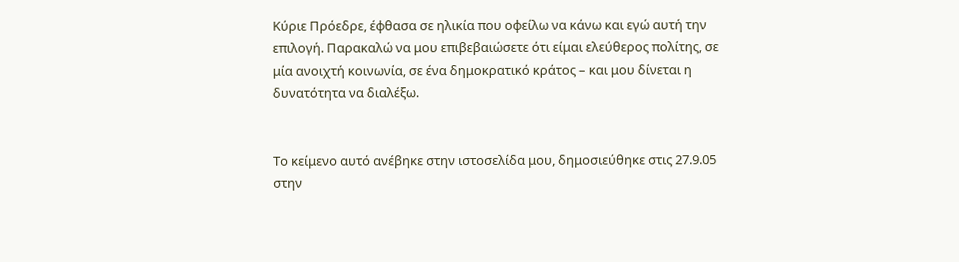Κύριε Πρόεδρε, έφθασα σε ηλικία που οφείλω να κάνω και εγώ αυτή την επιλογή. Παρακαλώ να μου επιβεβαιώσετε ότι είμαι ελεύθερος πολίτης, σε μία ανοιχτή κοινωνία, σε ένα δημοκρατικό κράτος – και μου δίνεται η δυνατότητα να διαλέξω.


Το κείμενο αυτό ανέβηκε στην ιστοσελίδα μου, δημοσιεύθηκε στις 27.9.05 στην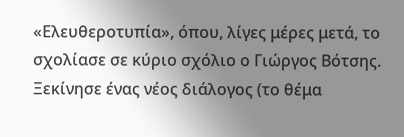«Ελευθεροτυπία», όπου, λίγες μέρες μετά, το σχολίασε σε κύριο σχόλιο ο Γιώργος Βότσης. Ξεκίνησε ένας νέος διάλογος (το θέμα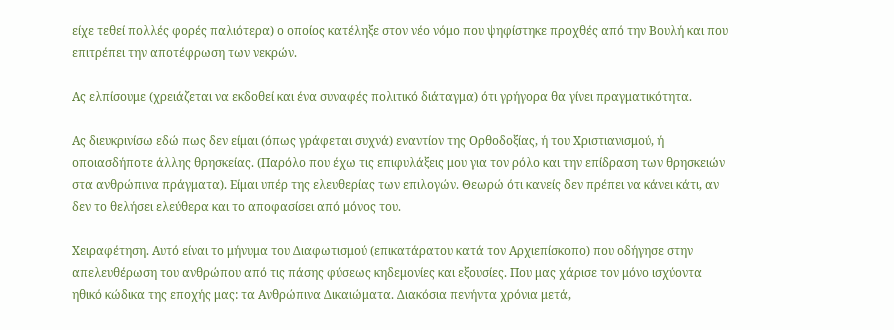είχε τεθεί πολλές φορές παλιότερα) ο οποίος κατέληξε στον νέο νόμο που ψηφίστηκε προχθές από την Βουλή και που επιτρέπει την αποτέφρωση των νεκρών.

Ας ελπίσουμε (χρειάζεται να εκδοθεί και ένα συναφές πολιτικό διάταγμα) ότι γρήγορα θα γίνει πραγματικότητα.

Ας διευκρινίσω εδώ πως δεν είμαι (όπως γράφεται συχνά) εναντίον της Ορθοδοξίας, ή του Χριστιανισμού, ή οποιασδήποτε άλλης θρησκείας. (Παρόλο που έχω τις επιφυλάξεις μου για τον ρόλο και την επίδραση των θρησκειών στα ανθρώπινα πράγματα). Είμαι υπέρ της ελευθερίας των επιλογών. Θεωρώ ότι κανείς δεν πρέπει να κάνει κάτι, αν δεν το θελήσει ελεύθερα και το αποφασίσει από μόνος του.

Χειραφέτηση. Αυτό είναι το μήνυμα του Διαφωτισμού (επικατάρατου κατά τον Αρχιεπίσκοπο) που οδήγησε στην απελευθέρωση του ανθρώπου από τις πάσης φύσεως κηδεμονίες και εξουσίες. Που μας χάρισε τον μόνο ισχύοντα ηθικό κώδικα της εποχής μας: τα Ανθρώπινα Δικαιώματα. Διακόσια πενήντα χρόνια μετά,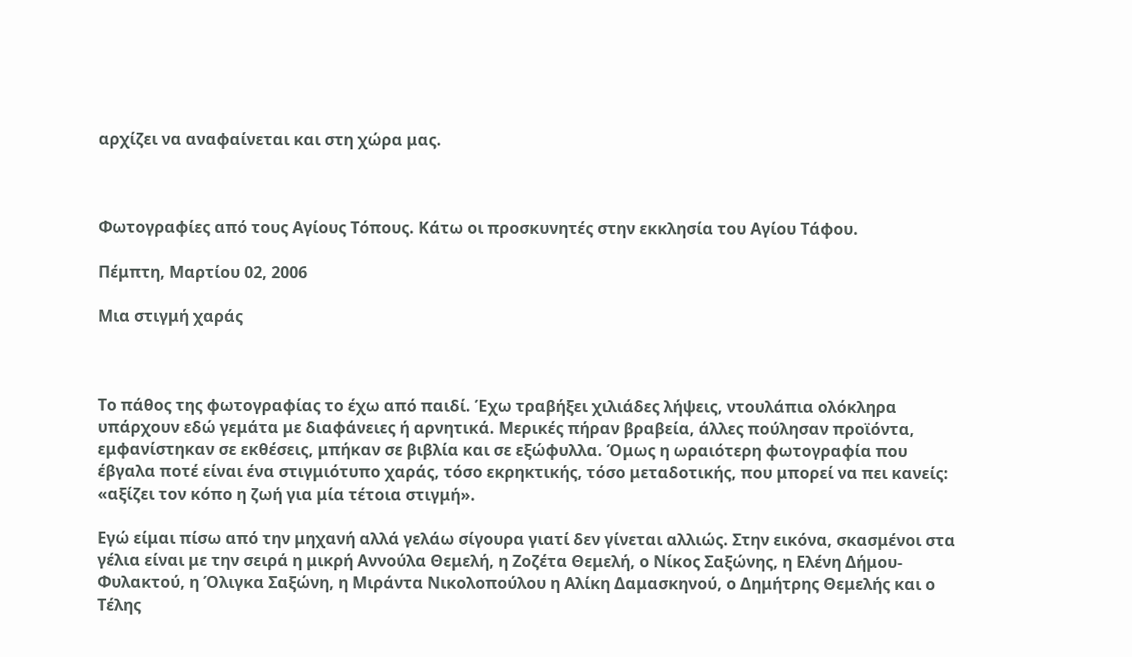αρχίζει να αναφαίνεται και στη χώρα μας.



Φωτογραφίες από τους Αγίους Τόπους. Κάτω οι προσκυνητές στην εκκλησία του Αγίου Τάφου.

Πέμπτη, Μαρτίου 02, 2006

Μια στιγμή χαράς



Το πάθος της φωτογραφίας το έχω από παιδί. Έχω τραβήξει χιλιάδες λήψεις, ντουλάπια ολόκληρα υπάρχουν εδώ γεμάτα με διαφάνειες ή αρνητικά. Μερικές πήραν βραβεία, άλλες πούλησαν προϊόντα, εμφανίστηκαν σε εκθέσεις, μπήκαν σε βιβλία και σε εξώφυλλα. Όμως η ωραιότερη φωτογραφία που έβγαλα ποτέ είναι ένα στιγμιότυπο χαράς, τόσο εκρηκτικής, τόσο μεταδοτικής, που μπορεί να πει κανείς: «αξίζει τον κόπο η ζωή για μία τέτοια στιγμή».

Εγώ είμαι πίσω από την μηχανή αλλά γελάω σίγουρα γιατί δεν γίνεται αλλιώς. Στην εικόνα, σκασμένοι στα γέλια είναι με την σειρά η μικρή Αννούλα Θεμελή, η Ζοζέτα Θεμελή, ο Νίκος Σαξώνης, η Ελένη Δήμου-Φυλακτού, η Όλιγκα Σαξώνη, η Μιράντα Νικολοπούλου η Αλίκη Δαμασκηνού, ο Δημήτρης Θεμελής και ο Τέλης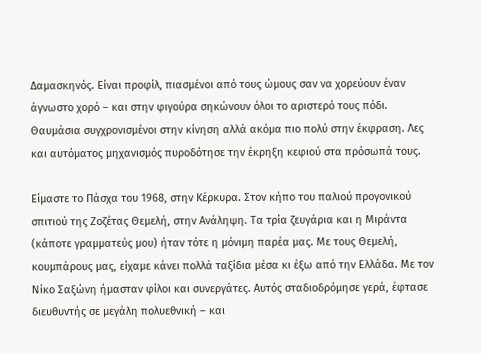Δαμασκηνός. Είναι προφίλ, πιασμένοι από τους ώμους σαν να χορεύουν έναν άγνωστο χορό – και στην φιγούρα σηκώνουν όλοι το αριστερό τους πόδι. Θαυμάσια συγχρονισμένοι στην κίνηση αλλά ακόμα πιο πολύ στην έκφραση. Λες και αυτόματος μηχανισμός πυροδότησε την έκρηξη κεφιού στα πρόσωπά τους.

Είμαστε το Πάσχα του 1968, στην Κέρκυρα. Στον κήπο του παλιού προγονικού σπιτιού της Ζοζέτας Θεμελή, στην Ανάληψη. Τα τρία ζευγάρια και η Μιράντα (κάποτε γραμματεύς μου) ήταν τότε η μόνιμη παρέα μας. Με τους Θεμελή, κουμπάρους μας, είχαμε κάνει πολλά ταξίδια μέσα κι έξω από την Ελλάδα. Με τον Νίκο Σαξώνη ήμασταν φίλοι και συνεργάτες. Αυτός σταδιοδρόμησε γερά, έφτασε διευθυντής σε μεγάλη πολυεθνική – και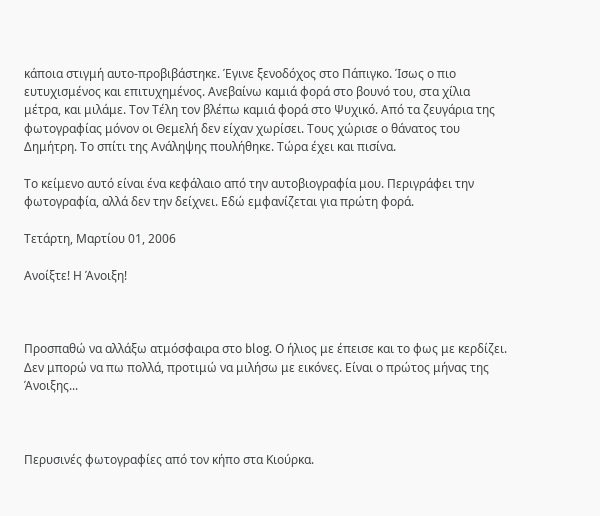κάποια στιγμή αυτο-προβιβάστηκε. Έγινε ξενοδόχος στο Πάπιγκο. Ίσως ο πιο ευτυχισμένος και επιτυχημένος. Ανεβαίνω καμιά φορά στο βουνό του, στα χίλια μέτρα, και μιλάμε. Τον Τέλη τον βλέπω καμιά φορά στο Ψυχικό. Από τα ζευγάρια της φωτογραφίας μόνον οι Θεμελή δεν είχαν χωρίσει. Τους χώρισε ο θάνατος του Δημήτρη. Το σπίτι της Ανάληψης πουλήθηκε. Τώρα έχει και πισίνα.

Το κείμενο αυτό είναι ένα κεφάλαιο από την αυτοβιογραφία μου. Περιγράφει την φωτογραφία, αλλά δεν την δείχνει. Εδώ εμφανίζεται για πρώτη φορά.

Τετάρτη, Μαρτίου 01, 2006

Ανοίξτε! Η Άνοιξη!



Προσπαθώ να αλλάξω ατμόσφαιρα στο blog. Ο ήλιος με έπεισε και το φως με κερδίζει. Δεν μπορώ να πω πολλά, προτιμώ να μιλήσω με εικόνες. Είναι ο πρώτος μήνας της Άνοιξης...



Περυσινές φωτογραφίες από τον κήπο στα Κιούρκα.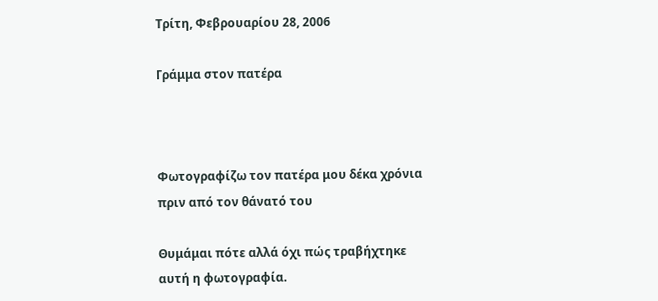Τρίτη, Φεβρουαρίου 28, 2006

Γράμμα στον πατέρα



Φωτογραφίζω τον πατέρα μου δέκα χρόνια πριν από τον θάνατό του

Θυμάμαι πότε αλλά όχι πώς τραβήχτηκε αυτή η φωτογραφία.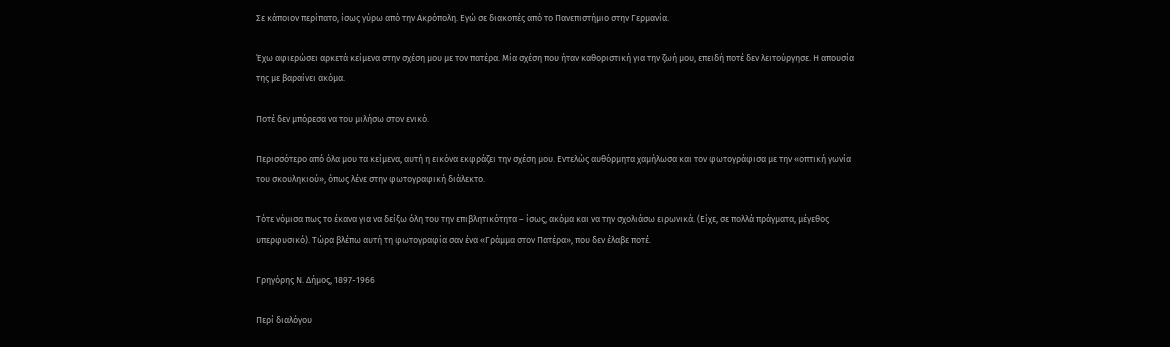Σε κάποιον περίπατο, ίσως γύρω από την Ακρόπολη. Εγώ σε διακοπές από το Πανεπιστήμιο στην Γερμανία.

Έχω αφιερώσει αρκετά κείμενα στην σχέση μου με τον πατέρα. Μία σχέση που ήταν καθοριστική για την ζωή μου, επειδή ποτέ δεν λειτούργησε. Η απουσία της με βαραίνει ακόμα.

Ποτέ δεν μπόρεσα να του μιλήσω στον ενικό.

Περισσότερο από όλα μου τα κείμενα, αυτή η εικόνα εκφράζει την σχέση μου. Εντελώς αυθόρμητα χαμήλωσα και τον φωτογράφισα με την «οπτική γωνία του σκουληκιού», όπως λένε στην φωτογραφική διάλεκτο.

Τότε νόμισα πως το έκανα για να δείξω όλη του την επιβλητικότητα – ίσως, ακόμα και να την σχολιάσω ειρωνικά. (Είχε, σε πολλά πράγματα, μέγεθος υπερφυσικό). Τώρα βλέπω αυτή τη φωτογραφία σαν ένα «Γράμμα στον Πατέρα», που δεν έλαβε ποτέ.

Γρηγόρης Ν. Δήμος, 1897-1966

Περί διαλόγου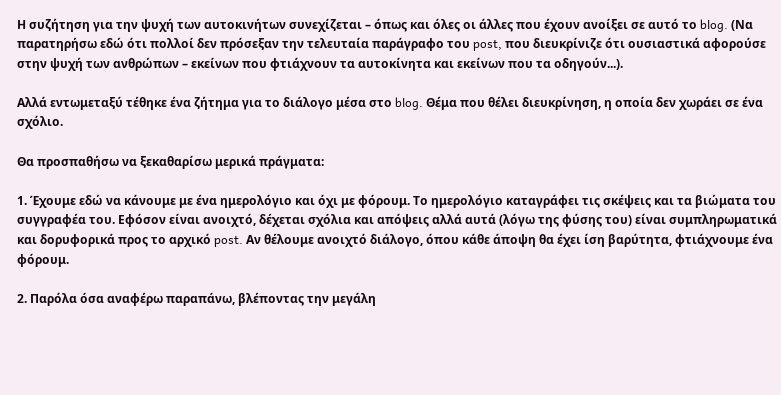Η συζήτηση για την ψυχή των αυτοκινήτων συνεχίζεται – όπως και όλες οι άλλες που έχουν ανοίξει σε αυτό το blog. (Να παρατηρήσω εδώ ότι πολλοί δεν πρόσεξαν την τελευταία παράγραφο του post, που διευκρίνιζε ότι ουσιαστικά αφορούσε στην ψυχή των ανθρώπων – εκείνων που φτιάχνουν τα αυτοκίνητα και εκείνων που τα οδηγούν...).

Αλλά εντωμεταξύ τέθηκε ένα ζήτημα για το διάλογο μέσα στο blog. Θέμα που θέλει διευκρίνηση, η οποία δεν χωράει σε ένα σχόλιο.

Θα προσπαθήσω να ξεκαθαρίσω μερικά πράγματα:

1. Έχουμε εδώ να κάνουμε με ένα ημερολόγιο και όχι με φόρουμ. Το ημερολόγιο καταγράφει τις σκέψεις και τα βιώματα του συγγραφέα του. Εφόσον είναι ανοιχτό, δέχεται σχόλια και απόψεις αλλά αυτά (λόγω της φύσης του) είναι συμπληρωματικά και δορυφορικά προς το αρχικό post. Αν θέλουμε ανοιχτό διάλογο, όπου κάθε άποψη θα έχει ίση βαρύτητα, φτιάχνουμε ένα φόρουμ.

2. Παρόλα όσα αναφέρω παραπάνω, βλέποντας την μεγάλη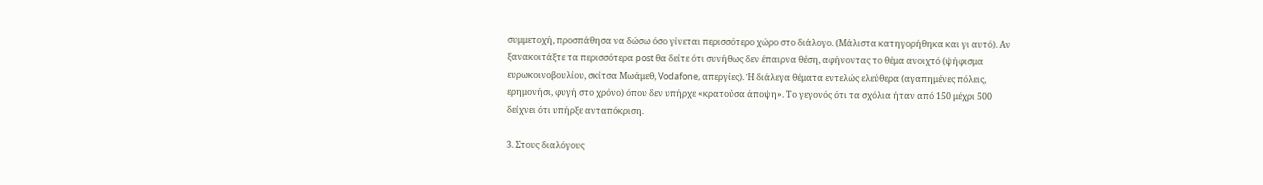συμμετοχή, προσπάθησα να δώσω όσο γίνεται περισσότερο χώρο στο διάλογο. (Μάλιστα κατηγορήθηκα και γι αυτό). Αν ξανακοιτάξτε τα περισσότερα post θα δείτε ότι συνήθως δεν έπαιρνα θέση, αφήνοντας το θέμα ανοιχτό (ψήφισμα ευρωκοινοβουλίου, σκίτσα Μωάμεθ, Vodafone, απεργίες). Ή διάλεγα θέματα εντελώς ελεύθερα (αγαπημένες πόλεις, ερημονήσι, φυγή στο χρόνο) όπου δεν υπήρχε «κρατούσα άποψη». Το γεγονός ότι τα σχόλια ήταν από 150 μέχρι 500 δείχνει ότι υπήρξε ανταπόκριση.

3. Στους διαλόγους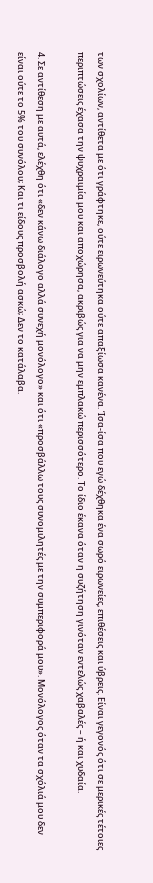των σχολίων, αντίθετα με ότι γράφτηκε, ούτε ειρωνεύτηκα ούτε απαξίωσα κανένα. Ίσα-ίσα που εγώ δέχθηκα ένα σωρό ειρωνείες, επιθέσεις και ύβρεις. Είναι γεγονός ότι σε μερικές τέτοιες περιπτώσεις έχασα την ψυχραιμία μου και αποχώρησα, ακριβώς για να μην εμπλακώ περισσότερο. Το ίδιο έκανα όταν η συζήτηση γινόταν εντελώς χαβαλές – ή και χυδαία.

4. Σε αντίθεση με αυτά, ελέχθη ότι «δεν κάνω διάλογο αλλά συνεχή μονόλογο» και ότι «προσβάλλω τους συνομιλητές με την συμπεριφορά μου». Μονόλογος όταν τα σχόλιά μου δεν είναι ούτε το 5% του συνόλου; Και τι είδους προσβολή ασκώ; Δεν το κατάλαβα.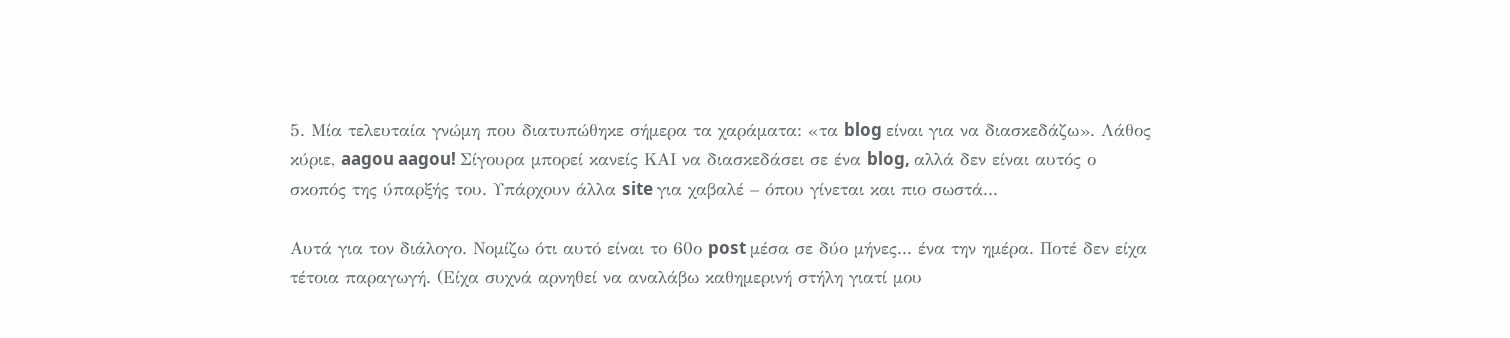5. Μία τελευταία γνώμη που διατυπώθηκε σήμερα τα χαράματα: «τα blog είναι για να διασκεδάζω». Λάθος κύριε, aagou aagou! Σίγουρα μπορεί κανείς ΚΑΙ να διασκεδάσει σε ένα blog, αλλά δεν είναι αυτός ο σκοπός της ύπαρξής του. Υπάρχουν άλλα site για χαβαλέ – όπου γίνεται και πιο σωστά...

Αυτά για τον διάλογο. Νομίζω ότι αυτό είναι το 60ο post μέσα σε δύο μήνες... ένα την ημέρα. Ποτέ δεν είχα τέτοια παραγωγή. (Είχα συχνά αρνηθεί να αναλάβω καθημερινή στήλη γιατί μου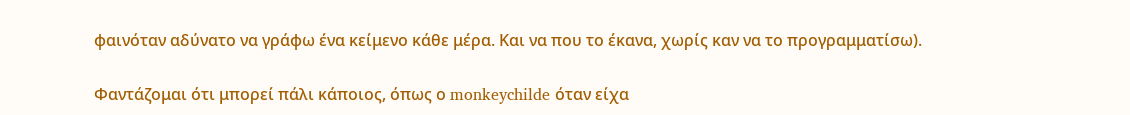φαινόταν αδύνατο να γράφω ένα κείμενο κάθε μέρα. Και να που το έκανα, χωρίς καν να το προγραμματίσω).

Φαντάζομαι ότι μπορεί πάλι κάποιος, όπως ο monkeychilde όταν είχα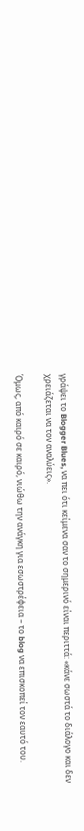γράψει το Blogger Blues, να πει ότι κείμενα σαν το σημερινό είναι περιττά: «κάνε σωστά το διάλογο και δεν χρειάζεται να τον αναλύεις».

Όμως, από καιρό σε καιρό, νιώθω την ανάγκη για εσωστρέφεια – το blog να επισκοπεί τον εαυτό του.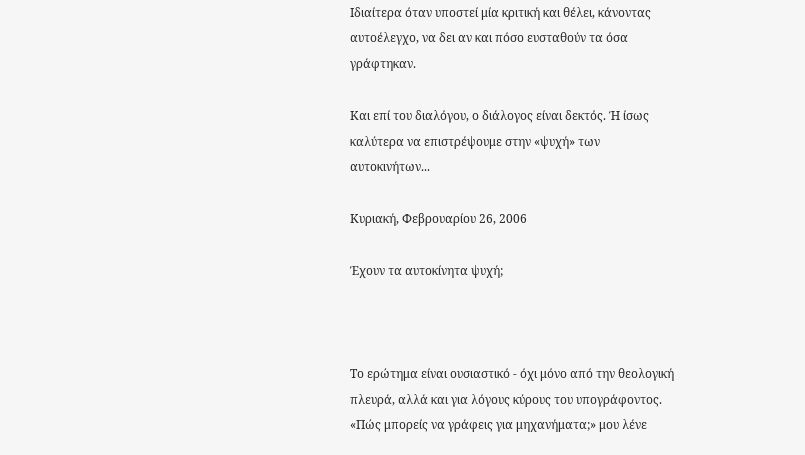Ιδιαίτερα όταν υποστεί μία κριτική και θέλει, κάνοντας αυτοέλεγχο, να δει αν και πόσο ευσταθούν τα όσα γράφτηκαν.

Και επί του διαλόγου, ο διάλογος είναι δεκτός. Ή ίσως καλύτερα να επιστρέψουμε στην «ψυχή» των αυτοκινήτων...

Κυριακή, Φεβρουαρίου 26, 2006

Έχουν τα αυτοκίνητα ψυχή;



Το ερώτημα είναι ουσιαστικό - όχι μόνο από την θεολογική πλευρά, αλλά και για λόγους κύρους του υπογράφοντος. «Πώς μπορείς να γράφεις για μηχανήματα;» μου λένε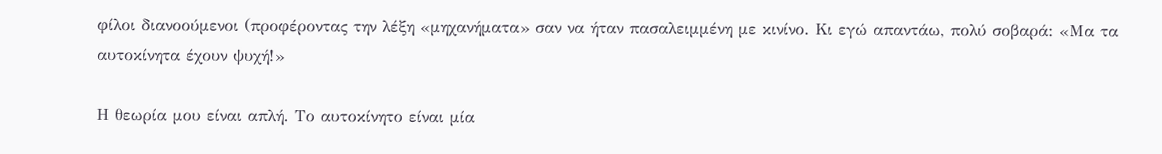φίλοι διανοούμενοι (προφέροντας την λέξη «μηχανήματα» σαν να ήταν πασαλειμμένη με κινίνο. Κι εγώ απαντάω, πολύ σοβαρά: «Μα τα αυτοκίνητα έχουν ψυχή!»

Η θεωρία μου είναι απλή. Το αυτοκίνητο είναι μία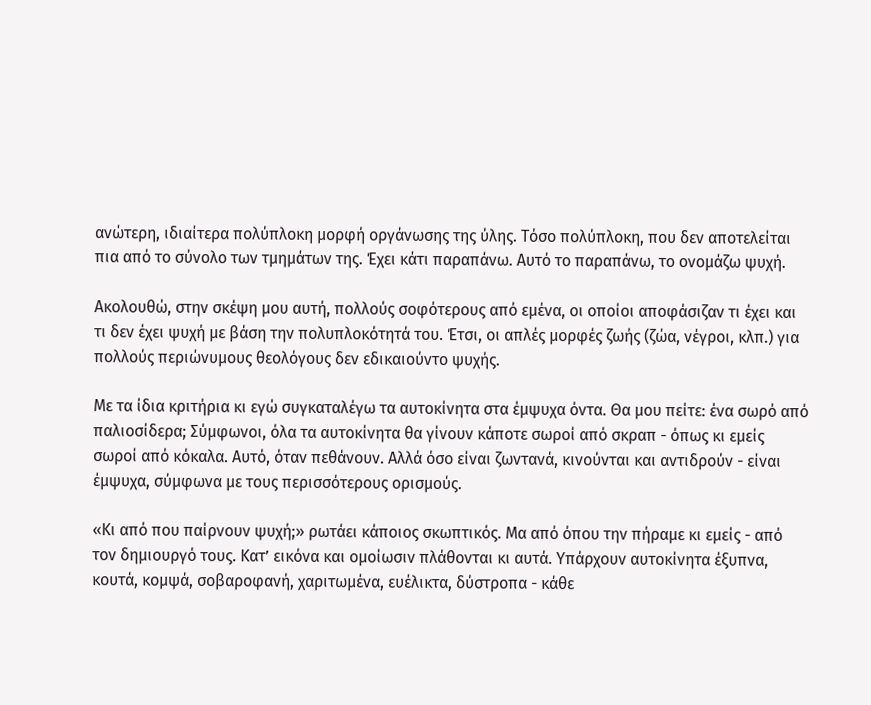ανώτερη, ιδιαίτερα πολύπλοκη μορφή οργάνωσης της ύλης. Τόσο πολύπλοκη, που δεν αποτελείται πια από το σύνολο των τμημάτων της. Έχει κάτι παραπάνω. Αυτό το παραπάνω, το ονομάζω ψυχή.

Ακολουθώ, στην σκέψη μου αυτή, πολλούς σοφότερους από εμένα, οι οποίοι αποφάσιζαν τι έχει και τι δεν έχει ψυχή με βάση την πολυπλοκότητά του. Έτσι, οι απλές μορφές ζωής (ζώα, νέγροι, κλπ.) για πολλούς περιώνυμους θεολόγους δεν εδικαιούντο ψυχής.

Με τα ίδια κριτήρια κι εγώ συγκαταλέγω τα αυτοκίνητα στα έμψυχα όντα. Θα μου πείτε: ένα σωρό από παλιοσίδερα; Σύμφωνοι, όλα τα αυτοκίνητα θα γίνουν κάποτε σωροί από σκραπ - όπως κι εμείς σωροί από κόκαλα. Αυτό, όταν πεθάνουν. Αλλά όσο είναι ζωντανά, κινούνται και αντιδρούν - είναι έμψυχα, σύμφωνα με τους περισσότερους ορισμούς.

«Κι από που παίρνουν ψυχή;» ρωτάει κάποιος σκωπτικός. Μα από όπου την πήραμε κι εμείς - από τον δημιουργό τους. Κατ’ εικόνα και ομοίωσιν πλάθονται κι αυτά. Υπάρχουν αυτοκίνητα έξυπνα, κουτά, κομψά, σοβαροφανή, χαριτωμένα, ευέλικτα, δύστροπα - κάθε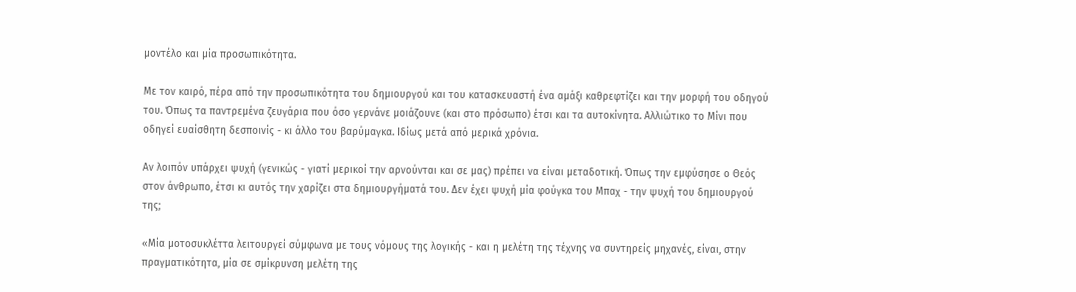μοντέλο και μία προσωπικότητα.

Με τον καιρό, πέρα από την προσωπικότητα του δημιουργού και του κατασκευαστή ένα αμάξι καθρεφτίζει και την μορφή του οδηγού του. Όπως τα παντρεμένα ζευγάρια που όσο γερνάνε μοιάζουνε (και στο πρόσωπο) έτσι και τα αυτοκίνητα. Αλλιώτικο το Μίνι που οδηγεί ευαίσθητη δεσποινίς - κι άλλο του βαρύμαγκα. Ιδίως μετά από μερικά χρόνια.

Αν λοιπόν υπάρχει ψυχή (γενικώς - γιατί μερικοί την αρνούνται και σε μας) πρέπει να είναι μεταδοτική. Όπως την εμφύσησε ο Θεός στον άνθρωπο, έτσι κι αυτός την χαρίζει στα δημιουργήματά του. Δεν έχει ψυχή μία φούγκα του Μπαχ - την ψυχή του δημιουργού της;

«Μία μοτοσυκλέττα λειτουργεί σύμφωνα με τους νόμους της λογικής - και η μελέτη της τέχνης να συντηρείς μηχανές, είναι, στην πραγματικότητα, μία σε σμίκρυνση μελέτη της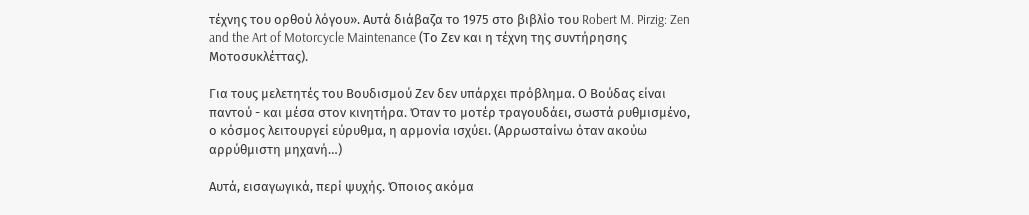τέχνης του ορθού λόγου». Αυτά διάβαζα το 1975 στο βιβλίο του Robert M. Pirzig: Zen and the Art of Motorcycle Maintenance (Το Ζεν και η τέχνη της συντήρησης Μοτοσυκλέττας).

Για τους μελετητές του Βουδισμού Ζεν δεν υπάρχει πρόβλημα. Ο Βούδας είναι παντού - και μέσα στον κινητήρα. Όταν το μοτέρ τραγουδάει, σωστά ρυθμισμένο, ο κόσμος λειτουργεί εύρυθμα, η αρμονία ισχύει. (Αρρωσταίνω όταν ακούω αρρύθμιστη μηχανή…)

Αυτά, εισαγωγικά, περί ψυχής. Όποιος ακόμα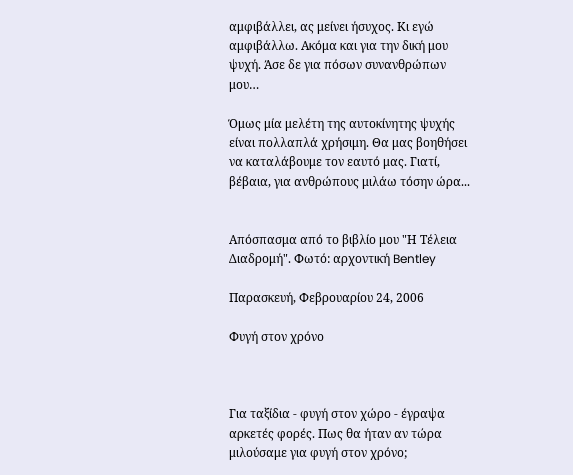αμφιβάλλει, ας μείνει ήσυχος. Κι εγώ αμφιβάλλω. Ακόμα και για την δική μου ψυχή. Άσε δε για πόσων συνανθρώπων μου…

Όμως μία μελέτη της αυτοκίνητης ψυχής είναι πολλαπλά χρήσιμη. Θα μας βοηθήσει να καταλάβουμε τον εαυτό μας. Γιατί, βέβαια, για ανθρώπους μιλάω τόσην ώρα...


Απόσπασμα από το βιβλίο μου "Η Τέλεια Διαδρομή". Φωτό: αρχοντική Bentley

Παρασκευή, Φεβρουαρίου 24, 2006

Φυγή στον χρόνο



Για ταξίδια - φυγή στον χώρο - έγραψα αρκετές φορές. Πως θα ήταν αν τώρα μιλούσαμε για φυγή στον χρόνο;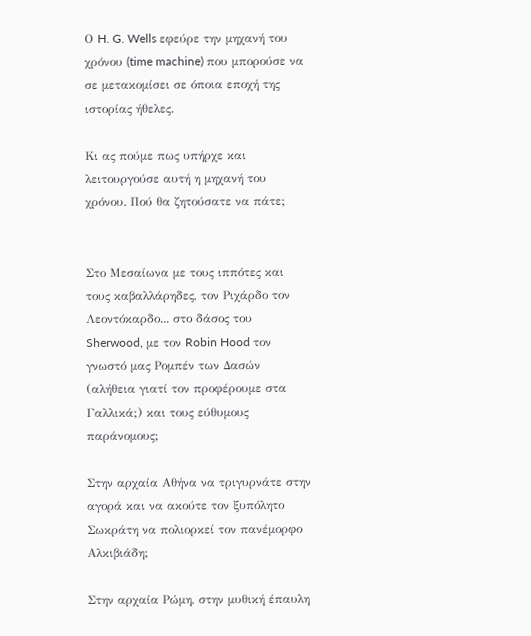Ο H. G. Wells εφεύρε την μηχανή του χρόνου (time machine) που μπορούσε να σε μετακομίσει σε όποια εποχή της ιστορίας ήθελες.

Κι ας πούμε πως υπήρχε και λειτουργούσε αυτή η μηχανή του χρόνου. Πού θα ζητούσατε να πάτε;


Στο Μεσαίωνα με τους ιππότες και τους καβαλλάρηδες, τον Ριχάρδο τον Λεοντόκαρδο... στο δάσος του Sherwood, με τον Robin Hood τον γνωστό μας Ρομπέν των Δασών (αλήθεια γιατί τον προφέρουμε στα Γαλλικά;) και τους εύθυμους παράνομους;

Στην αρχαία Αθήνα να τριγυρνάτε στην αγορά και να ακούτε τον ξυπόλητο Σωκράτη να πολιορκεί τον πανέμορφο Αλκιβιάδη;

Στην αρχαία Ρώμη, στην μυθική έπαυλη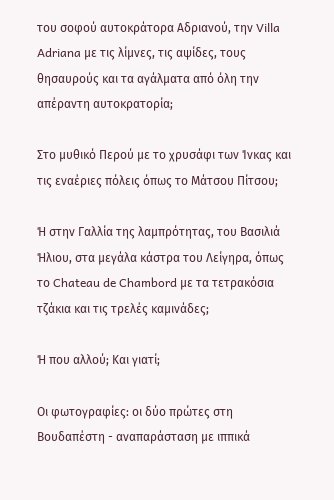του σοφού αυτοκράτορα Αδριανού, την Villa Adriana με τις λίμνες, τις αψίδες, τους θησαυρούς και τα αγάλματα από όλη την απέραντη αυτοκρατορία;

Στο μυθικό Περού με το χρυσάφι των Ίνκας και τις εναέριες πόλεις όπως το Μάτσου Πίτσου;

Ή στην Γαλλία της λαμπρότητας, του Βασιλιά Ήλιου, στα μεγάλα κάστρα του Λείγηρα, όπως το Chateau de Chambord με τα τετρακόσια τζάκια και τις τρελές καμινάδες;

Ή που αλλού; Και γιατί;

Οι φωτογραφίες: οι δύο πρώτες στη Βουδαπέστη - αναπαράσταση με ιππικά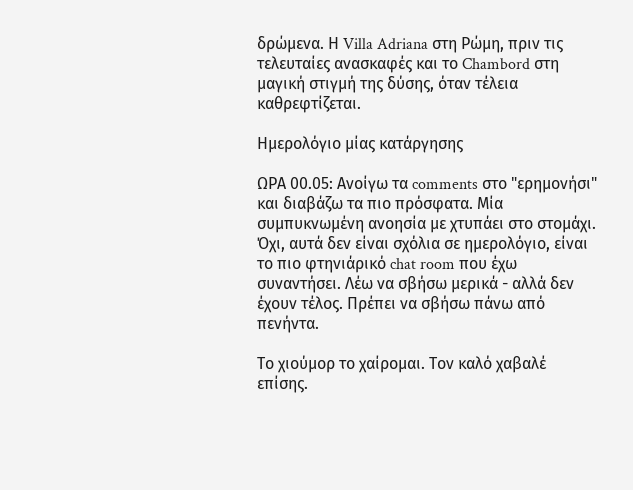δρώμενα. Η Villa Adriana στη Ρώμη, πριν τις τελευταίες ανασκαφές και το Chambord στη μαγική στιγμή της δύσης, όταν τέλεια καθρεφτίζεται.

Ημερολόγιο μίας κατάργησης

ΩΡΑ 00.05: Ανοίγω τα comments στο "ερημονήσι" και διαβάζω τα πιο πρόσφατα. Μία συμπυκνωμένη ανοησία με χτυπάει στο στομάχι. Όχι, αυτά δεν είναι σχόλια σε ημερολόγιο, είναι το πιο φτηνιάρικό chat room που έχω συναντήσει. Λέω να σβήσω μερικά - αλλά δεν έχουν τέλος. Πρέπει να σβήσω πάνω από πενήντα.

Το χιούμορ το χαίρομαι. Τον καλό χαβαλέ επίσης.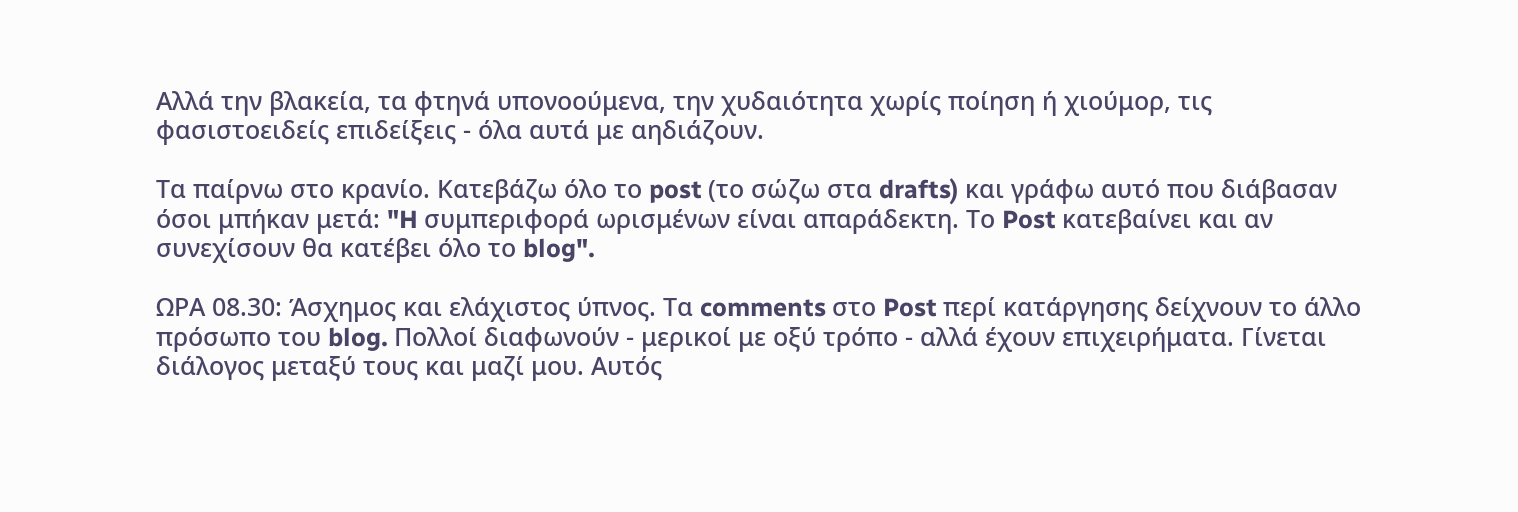Αλλά την βλακεία, τα φτηνά υπονοούμενα, την χυδαιότητα χωρίς ποίηση ή χιούμορ, τις φασιστοειδείς επιδείξεις - όλα αυτά με αηδιάζουν.

Τα παίρνω στο κρανίο. Κατεβάζω όλο το post (το σώζω στα drafts) και γράφω αυτό που διάβασαν όσοι μπήκαν μετά: "H συμπεριφορά ωρισμένων είναι απαράδεκτη. Το Post κατεβαίνει και αν συνεχίσουν θα κατέβει όλο το blog".

ΩΡΑ 08.30: Άσχημος και ελάχιστος ύπνος. Τα comments στο Post περί κατάργησης δείχνουν το άλλο πρόσωπο του blog. Πολλοί διαφωνούν - μερικοί με οξύ τρόπο - αλλά έχουν επιχειρήματα. Γίνεται διάλογος μεταξύ τους και μαζί μου. Αυτός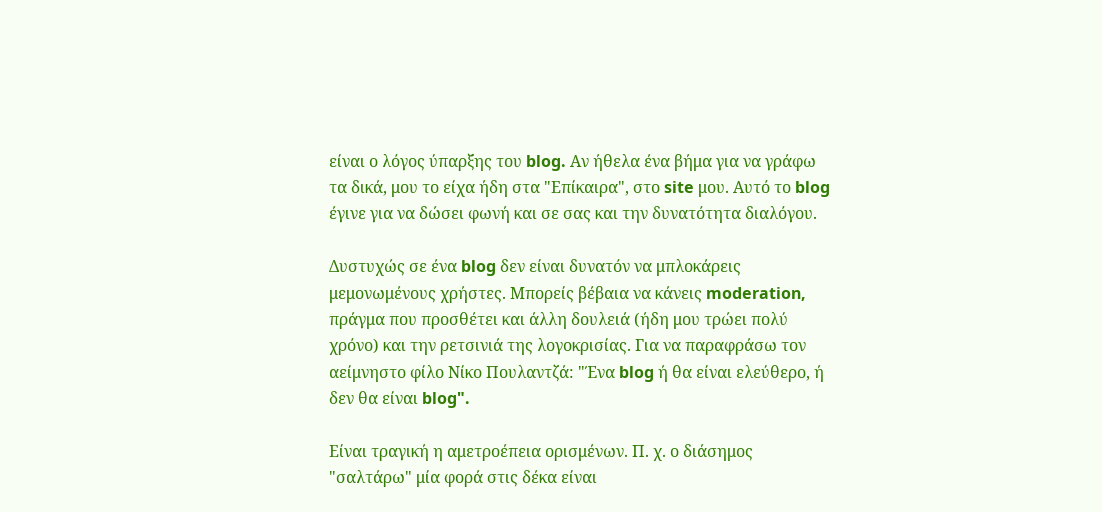είναι ο λόγος ύπαρξης του blog. Αν ήθελα ένα βήμα για να γράφω τα δικά, μου το είχα ήδη στα "Επίκαιρα", στο site μου. Αυτό το blog έγινε για να δώσει φωνή και σε σας και την δυνατότητα διαλόγου.

Δυστυχώς σε ένα blog δεν είναι δυνατόν να μπλοκάρεις μεμονωμένους χρήστες. Μπορείς βέβαια να κάνεις moderation, πράγμα που προσθέτει και άλλη δουλειά (ήδη μου τρώει πολύ χρόνο) και την ρετσινιά της λογοκρισίας. Για να παραφράσω τον αείμνηστο φίλο Νίκο Πουλαντζά: "Ένα blog ή θα είναι ελεύθερο, ή δεν θα είναι blog".

Είναι τραγική η αμετροέπεια ορισμένων. Π. χ. ο διάσημος "σαλτάρω" μία φορά στις δέκα είναι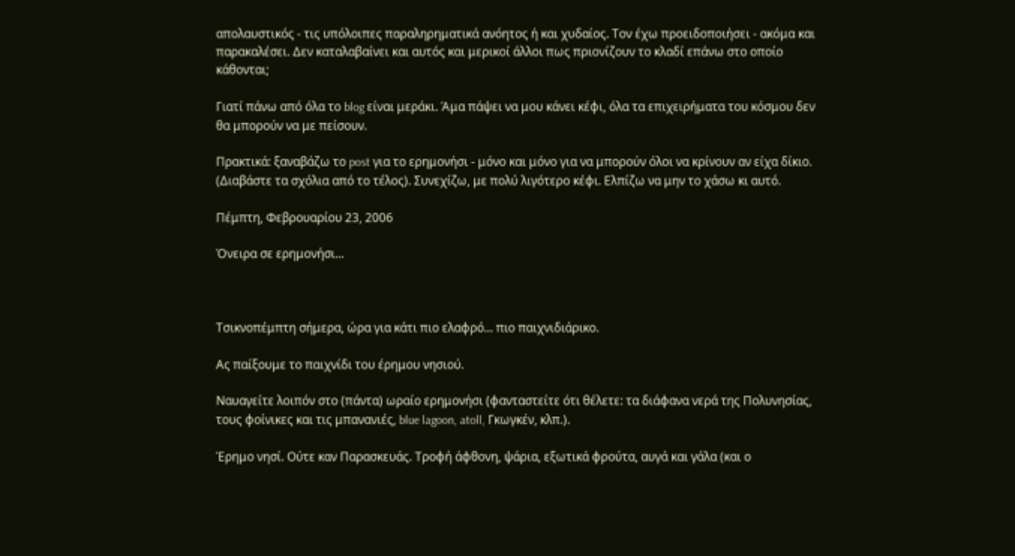απολαυστικός - τις υπόλοιπες παραληρηματικά ανόητος ή και χυδαίος. Τον έχω προειδοποιήσει - ακόμα και παρακαλέσει. Δεν καταλαβαίνει και αυτός και μερικοί άλλοι πως πριονίζουν το κλαδί επάνω στο οποίο κάθονται;

Γιατί πάνω από όλα το blog είναι μεράκι. Άμα πάψει να μου κάνει κέφι, όλα τα επιχειρήματα του κόσμου δεν θα μπορούν να με πείσουν.

Πρακτικά: ξαναβάζω το post για το ερημονήσι - μόνο και μόνο για να μπορούν όλοι να κρίνουν αν είχα δίκιο. (Διαβάστε τα σχόλια από το τέλος). Συνεχίζω, με πολύ λιγότερο κέφι. Ελπίζω να μην το χάσω κι αυτό.

Πέμπτη, Φεβρουαρίου 23, 2006

Όνειρα σε ερημονήσι...



Τσικνοπέμπτη σήμερα, ώρα για κάτι πιο ελαφρό... πιο παιχνιδιάρικο.

Ας παίξουμε το παιχνίδι του έρημου νησιού.

Ναυαγείτε λοιπόν στο (πάντα) ωραίο ερημονήσι (φανταστείτε ότι θέλετε: τα διάφανα νερά της Πολυνησίας, τους φοίνικες και τις μπανανιές, blue lagoon, atoll, Γκωγκέν, κλπ.).

Έρημο νησί. Ούτε καν Παρασκευάς. Τροφή άφθονη, ψάρια, εξωτικά φρούτα, αυγά και γάλα (και ο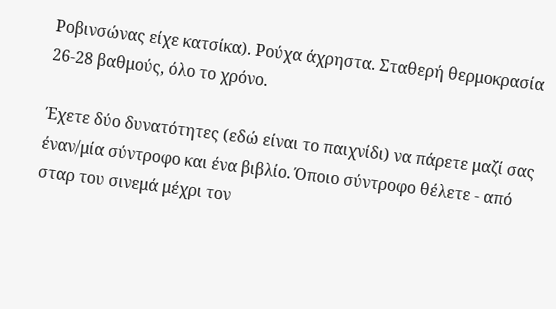Ροβινσώνας είχε κατσίκα). Ρούχα άχρηστα. Σταθερή θερμοκρασία 26-28 βαθμούς, όλο το χρόνο.

Έχετε δύο δυνατότητες (εδώ είναι το παιχνίδι) να πάρετε μαζί σας έναν/μία σύντροφο και ένα βιβλίο. Όποιο σύντροφο θέλετε - από σταρ του σινεμά μέχρι τον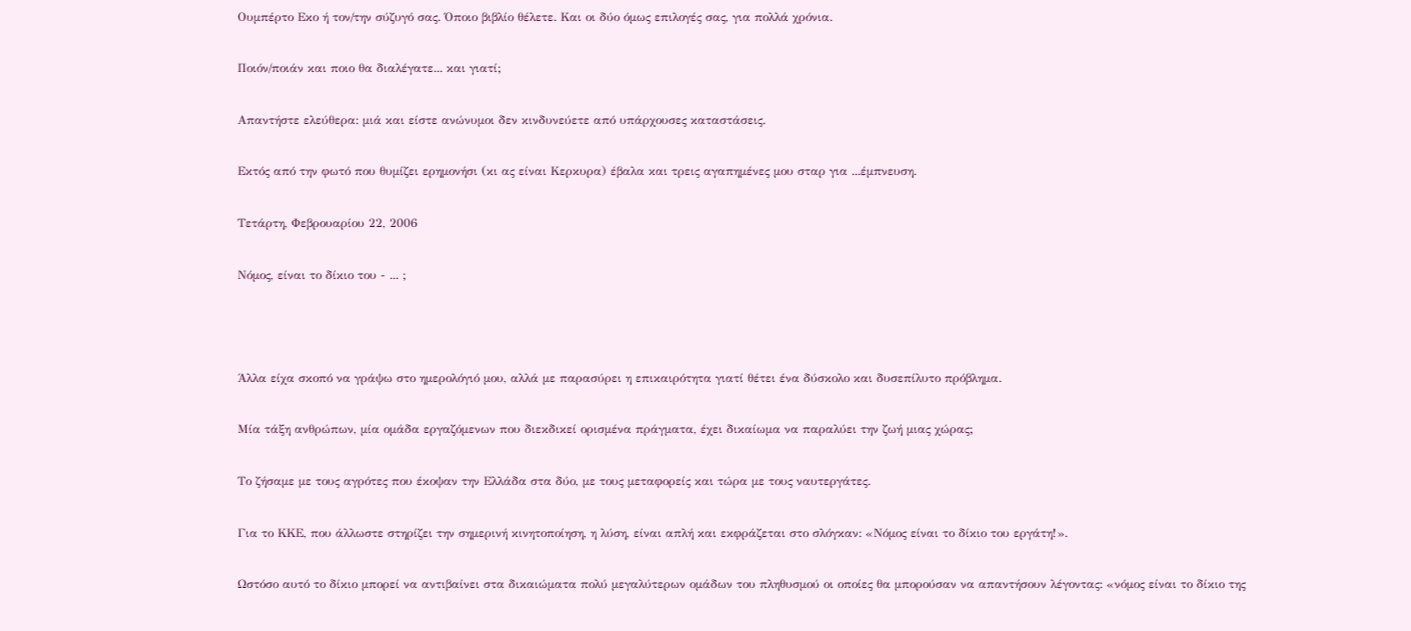Ουμπέρτο Εκο ή τον/την σύζυγό σας. Όποιο βιβλίο θέλετε. Και οι δύο όμως επιλογές σας, για πολλά χρόνια.

Ποιόν/ποιάν και ποιο θα διαλέγατε... και γιατί;

Απαντήστε ελεύθερα: μιά και είστε ανώνυμοι δεν κινδυνεύετε από υπάρχουσες καταστάσεις.

Εκτός από την φωτό που θυμίζει ερημονήσι (κι ας είναι Κερκυρα) έβαλα και τρεις αγαπημένες μου σταρ για ...έμπνευση.

Τετάρτη, Φεβρουαρίου 22, 2006

Νόμος, είναι το δίκιο του - ... ;



Άλλα είχα σκοπό να γράψω στο ημερολόγιό μου, αλλά με παρασύρει η επικαιρότητα γιατί θέτει ένα δύσκολο και δυσεπίλυτο πρόβλημα.

Μία τάξη ανθρώπων, μία ομάδα εργαζόμενων που διεκδικεί ορισμένα πράγματα, έχει δικαίωμα να παραλύει την ζωή μιας χώρας;

Το ζήσαμε με τους αγρότες που έκοψαν την Ελλάδα στα δύο, με τους μεταφορείς και τώρα με τους ναυτεργάτες.

Για το ΚΚΕ, που άλλωστε στηρίζει την σημερινή κινητοποίηση, η λύση, είναι απλή και εκφράζεται στο σλόγκαν: «Νόμος είναι το δίκιο του εργάτη!».

Ωστόσο αυτό το δίκιο μπορεί να αντιβαίνει στα δικαιώματα πολύ μεγαλύτερων ομάδων του πληθυσμού οι οποίες θα μπορούσαν να απαντήσουν λέγοντας: «νόμος είναι το δίκιο της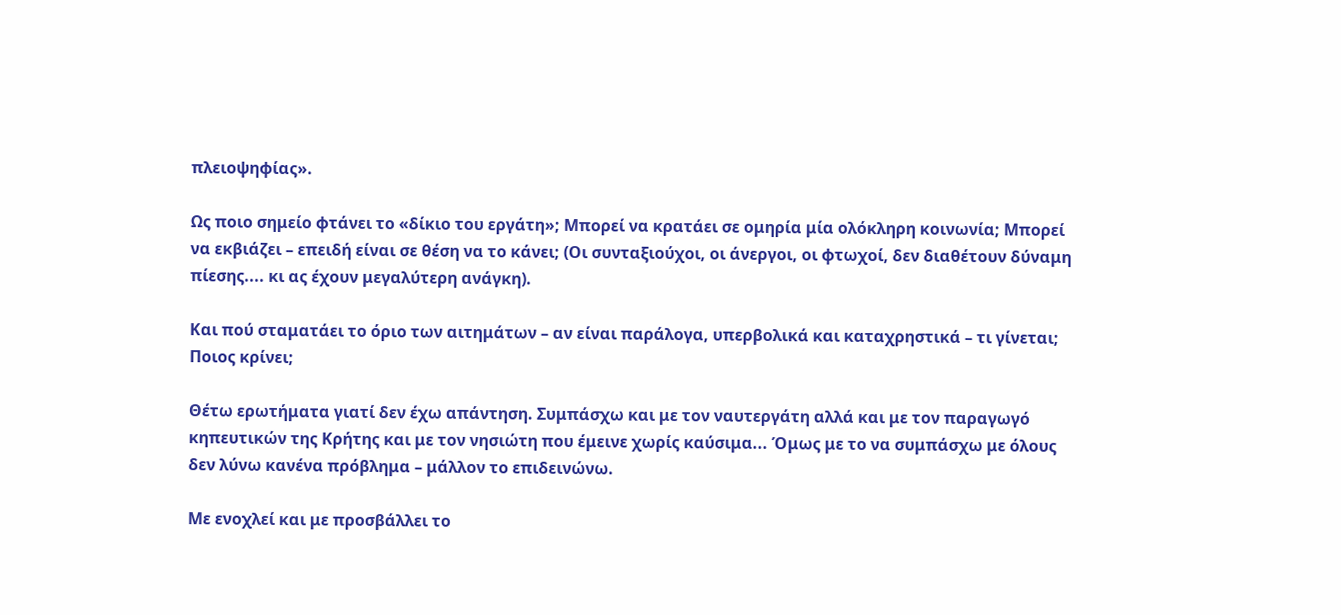πλειοψηφίας».

Ως ποιο σημείο φτάνει το «δίκιο του εργάτη»; Μπορεί να κρατάει σε ομηρία μία ολόκληρη κοινωνία; Μπορεί να εκβιάζει – επειδή είναι σε θέση να το κάνει; (Οι συνταξιούχοι, οι άνεργοι, οι φτωχοί, δεν διαθέτουν δύναμη πίεσης.... κι ας έχουν μεγαλύτερη ανάγκη).

Και πού σταματάει το όριο των αιτημάτων – αν είναι παράλογα, υπερβολικά και καταχρηστικά – τι γίνεται; Ποιος κρίνει;

Θέτω ερωτήματα γιατί δεν έχω απάντηση. Συμπάσχω και με τον ναυτεργάτη αλλά και με τον παραγωγό κηπευτικών της Κρήτης και με τον νησιώτη που έμεινε χωρίς καύσιμα... Όμως με το να συμπάσχω με όλους δεν λύνω κανένα πρόβλημα – μάλλον το επιδεινώνω.

Με ενοχλεί και με προσβάλλει το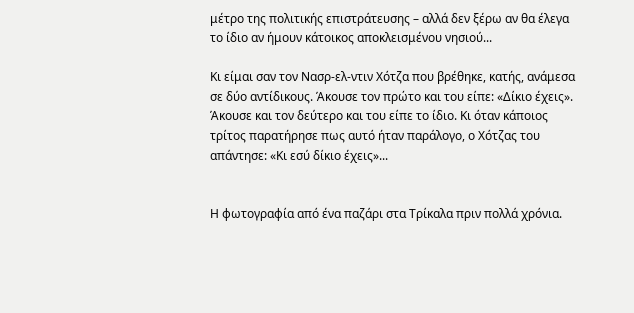μέτρο της πολιτικής επιστράτευσης – αλλά δεν ξέρω αν θα έλεγα το ίδιο αν ήμουν κάτοικος αποκλεισμένου νησιού...

Κι είμαι σαν τον Νασρ-ελ-ντιν Χότζα που βρέθηκε, κατής, ανάμεσα σε δύο αντίδικους. Άκουσε τον πρώτο και του είπε: «Δίκιο έχεις». Άκουσε και τον δεύτερο και του είπε το ίδιο. Κι όταν κάποιος τρίτος παρατήρησε πως αυτό ήταν παράλογο, ο Χότζας του απάντησε: «Κι εσύ δίκιο έχεις»...


Η φωτογραφία από ένα παζάρι στα Τρίκαλα πριν πολλά χρόνια.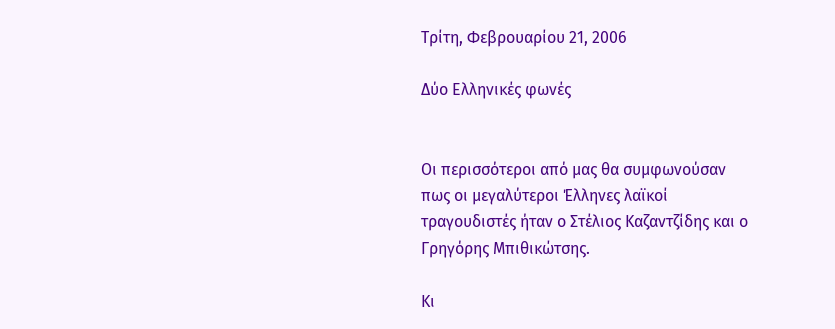Τρίτη, Φεβρουαρίου 21, 2006

Δύο Ελληνικές φωνές


Οι περισσότεροι από μας θα συμφωνούσαν πως οι μεγαλύτεροι Έλληνες λαϊκοί τραγουδιστές ήταν ο Στέλιος Καζαντζίδης και ο Γρηγόρης Μπιθικώτσης.

Κι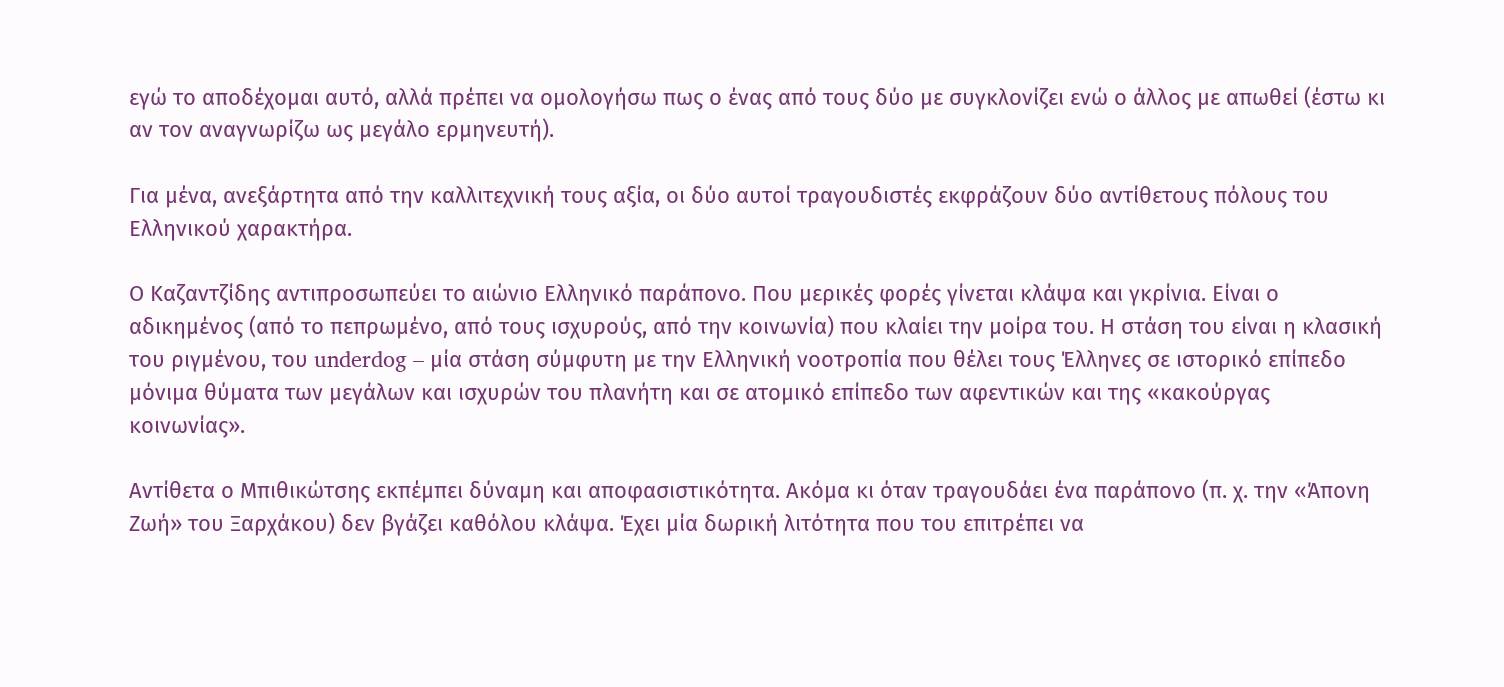εγώ το αποδέχομαι αυτό, αλλά πρέπει να ομολογήσω πως ο ένας από τους δύο με συγκλονίζει ενώ ο άλλος με απωθεί (έστω κι αν τον αναγνωρίζω ως μεγάλο ερμηνευτή).

Για μένα, ανεξάρτητα από την καλλιτεχνική τους αξία, οι δύο αυτοί τραγουδιστές εκφράζουν δύο αντίθετους πόλους του Ελληνικού χαρακτήρα.

Ο Καζαντζίδης αντιπροσωπεύει το αιώνιο Ελληνικό παράπονο. Που μερικές φορές γίνεται κλάψα και γκρίνια. Είναι ο αδικημένος (από το πεπρωμένο, από τους ισχυρούς, από την κοινωνία) που κλαίει την μοίρα του. Η στάση του είναι η κλασική του ριγμένου, του underdog – μία στάση σύμφυτη με την Ελληνική νοοτροπία που θέλει τους Έλληνες σε ιστορικό επίπεδο μόνιμα θύματα των μεγάλων και ισχυρών του πλανήτη και σε ατομικό επίπεδο των αφεντικών και της «κακούργας κοινωνίας».

Αντίθετα ο Μπιθικώτσης εκπέμπει δύναμη και αποφασιστικότητα. Ακόμα κι όταν τραγουδάει ένα παράπονο (π. χ. την «Άπονη Ζωή» του Ξαρχάκου) δεν βγάζει καθόλου κλάψα. Έχει μία δωρική λιτότητα που του επιτρέπει να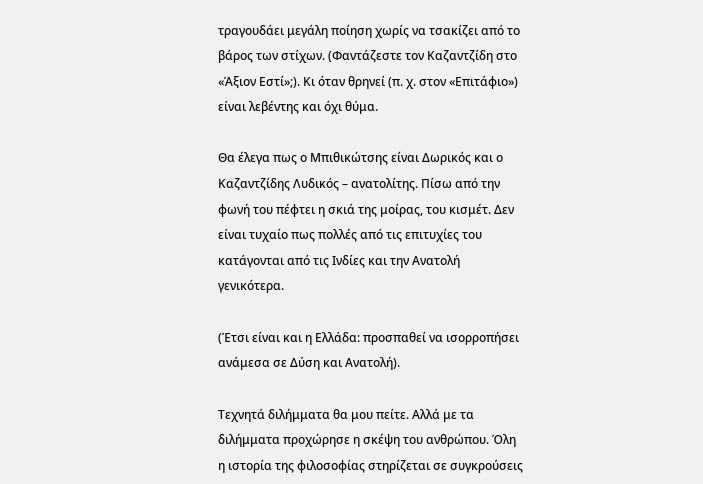τραγουδάει μεγάλη ποίηση χωρίς να τσακίζει από το βάρος των στίχων. (Φαντάζεστε τον Καζαντζίδη στο «Άξιον Εστί»;). Κι όταν θρηνεί (π. χ. στον «Επιτάφιο») είναι λεβέντης και όχι θύμα.

Θα έλεγα πως ο Μπιθικώτσης είναι Δωρικός και ο Καζαντζίδης Λυδικός – ανατολίτης. Πίσω από την φωνή του πέφτει η σκιά της μοίρας, του κισμέτ. Δεν είναι τυχαίο πως πολλές από τις επιτυχίες του κατάγονται από τις Ινδίες και την Ανατολή γενικότερα.

(Έτσι είναι και η Ελλάδα: προσπαθεί να ισορροπήσει ανάμεσα σε Δύση και Ανατολή).

Τεχνητά διλήμματα θα μου πείτε. Αλλά με τα διλήμματα προχώρησε η σκέψη του ανθρώπου. Όλη η ιστορία της φιλοσοφίας στηρίζεται σε συγκρούσεις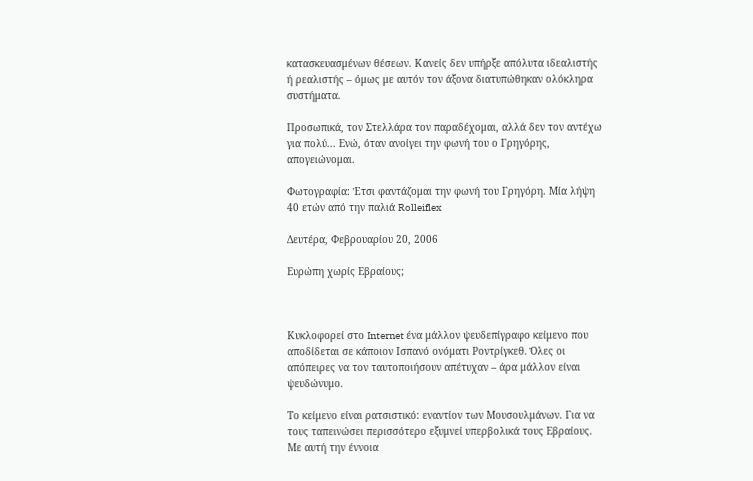κατασκευασμένων θέσεων. Κανείς δεν υπήρξε απόλυτα ιδεαλιστής ή ρεαλιστής – όμως με αυτόν τον άξονα διατυπώθηκαν ολόκληρα συστήματα.

Προσωπικά, τον Στελλάρα τον παραδέχομαι, αλλά δεν τον αντέχω για πολύ... Ενώ, όταν ανοίγει την φωνή του ο Γρηγόρης, απογειώνομαι.

Φωτογραφία: Έτσι φαντάζομαι την φωνή του Γρηγόρη. Μία λήψη 40 ετών από την παλιά Rolleiflex

Δευτέρα, Φεβρουαρίου 20, 2006

Ευρώπη χωρίς Εβραίους;



Κυκλοφορεί στο Internet ένα μάλλον ψευδεπίγραφο κείμενο που αποδίδεται σε κάποιον Ισπανό ονόματι Ροντρίγκεθ. Όλες οι απόπειρες να τον ταυτοποιήσουν απέτυχαν – άρα μάλλον είναι ψευδώνυμο.

Το κείμενο είναι ρατσιστικό: εναντίον των Μουσουλμάνων. Για να τους ταπεινώσει περισσότερο εξυμνεί υπερβολικά τους Εβραίους. Με αυτή την έννοια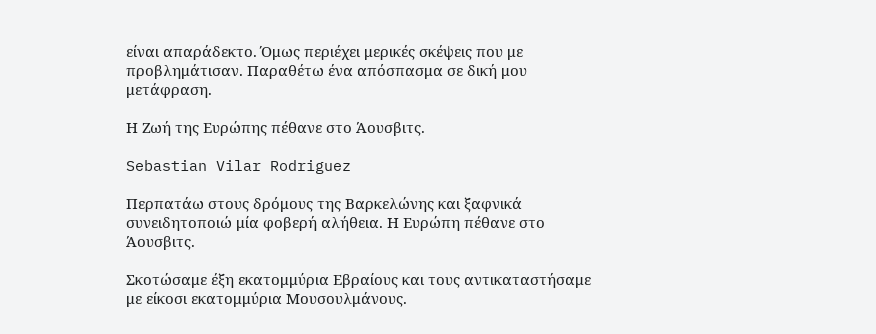είναι απαράδεκτο. Όμως περιέχει μερικές σκέψεις που με προβλημάτισαν. Παραθέτω ένα απόσπασμα σε δική μου μετάφραση.

Η Ζωή της Ευρώπης πέθανε στο Άουσβιτς.

Sebastian Vilar Rodriguez

Περπατάω στους δρόμους της Βαρκελώνης και ξαφνικά συνειδητοποιώ μία φοβερή αλήθεια. Η Ευρώπη πέθανε στο Άουσβιτς.

Σκοτώσαμε έξη εκατομμύρια Εβραίους και τους αντικαταστήσαμε με είκοσι εκατομμύρια Μουσουλμάνους.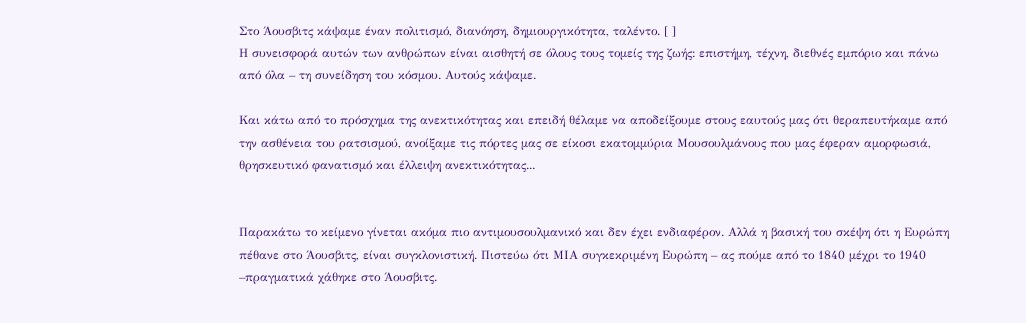Στο Άουσβιτς κάψαμε έναν πολιτισμό, διανόηση, δημιουργικότητα, ταλέντο. [ ]
Η συνεισφορά αυτών των ανθρώπων είναι αισθητή σε όλους τους τομείς της ζωής: επιστήμη, τέχνη, διεθνές εμπόριο και πάνω από όλα – τη συνείδηση του κόσμου. Αυτούς κάψαμε.

Και κάτω από το πρόσχημα της ανεκτικότητας και επειδή θέλαμε να αποδείξουμε στους εαυτούς μας ότι θεραπευτήκαμε από την ασθένεια του ρατσισμού, ανοίξαμε τις πόρτες μας σε είκοσι εκατομμύρια Μουσουλμάνους που μας έφεραν αμορφωσιά, θρησκευτικό φανατισμό και έλλειψη ανεκτικότητας...


Παρακάτω το κείμενο γίνεται ακόμα πιο αντιμουσουλμανικό και δεν έχει ενδιαφέρον. Αλλά η βασική του σκέψη ότι η Ευρώπη πέθανε στο Άουσβιτς, είναι συγκλονιστική. Πιστεύω ότι ΜΙΑ συγκεκριμένη Ευρώπη – ας πούμε από το 1840 μέχρι το 1940 –πραγματικά χάθηκε στο Άουσβιτς.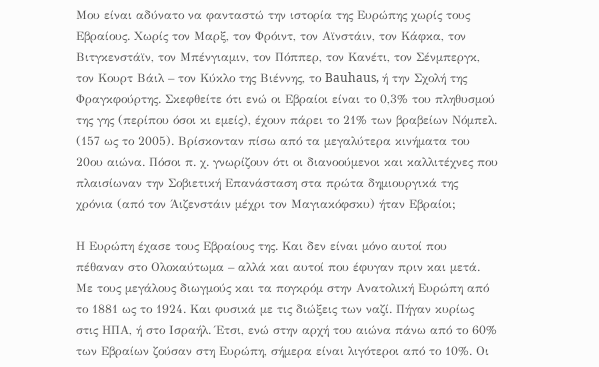Μου είναι αδύνατο να φανταστώ την ιστορία της Ευρώπης χωρίς τους Εβραίους. Χωρίς τον Μαρξ, τον Φρόιντ, τον Αϊνστάιν, τον Κάφκα, τον Βιτγκενστάϊν, τον Μπένγιαμιν, τον Πόππερ, τον Κανέτι, τον Σένμπεργκ, τον Κουρτ Βάιλ – τον Κύκλο της Βιέννης, το Bauhaus, ή την Σχολή της Φραγκφούρτης. Σκεφθείτε ότι ενώ οι Εβραίοι είναι το 0,3% του πληθυσμού της γης (περίπου όσοι κι εμείς), έχουν πάρει το 21% των βραβείων Νόμπελ. (157 ως το 2005). Βρίσκονταν πίσω από τα μεγαλύτερα κινήματα του 20ου αιώνα. Πόσοι π. χ. γνωρίζουν ότι οι διανοούμενοι και καλλιτέχνες που πλαισίωναν την Σοβιετική Επανάσταση στα πρώτα δημιουργικά της χρόνια (από τον Άιζενστάιν μέχρι τον Μαγιακόφσκυ) ήταν Εβραίοι;

Η Ευρώπη έχασε τους Εβραίους της. Και δεν είναι μόνο αυτοί που πέθαναν στο Ολοκαύτωμα – αλλά και αυτοί που έφυγαν πριν και μετά. Με τους μεγάλους διωγμούς και τα πογκρόμ στην Ανατολική Ευρώπη από το 1881 ως το 1924. Και φυσικά με τις διώξεις των ναζί. Πήγαν κυρίως στις ΗΠΑ, ή στο Ισραήλ. Έτσι, ενώ στην αρχή του αιώνα πάνω από το 60% των Εβραίων ζούσαν στη Ευρώπη, σήμερα είναι λιγότεροι από το 10%. Οι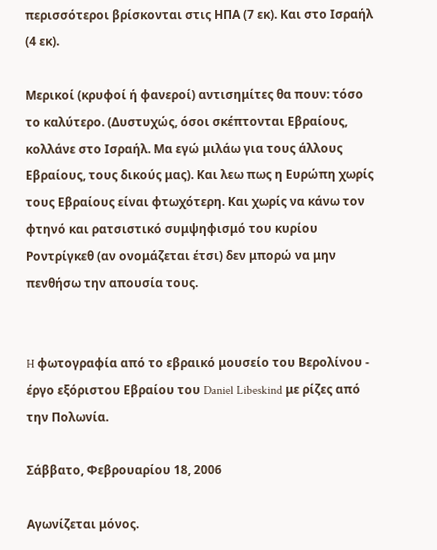περισσότεροι βρίσκονται στις ΗΠΑ (7 εκ). Και στο Ισραήλ (4 εκ).

Μερικοί (κρυφοί ή φανεροί) αντισημίτες θα πουν: τόσο το καλύτερο. (Δυστυχώς, όσοι σκέπτονται Εβραίους, κολλάνε στο Ισραήλ. Μα εγώ μιλάω για τους άλλους Εβραίους, τους δικούς μας). Και λεω πως η Ευρώπη χωρίς τους Εβραίους είναι φτωχότερη. Και χωρίς να κάνω τον φτηνό και ρατσιστικό συμψηφισμό του κυρίου Ροντρίγκεθ (αν ονομάζεται έτσι) δεν μπορώ να μην πενθήσω την απουσία τους.


H φωτογραφία από το εβραικό μουσείο του Βερολίνου - έργο εξόριστου Εβραίου του Daniel Libeskind με ρίζες από την Πολωνία.

Σάββατο, Φεβρουαρίου 18, 2006

Αγωνίζεται μόνος.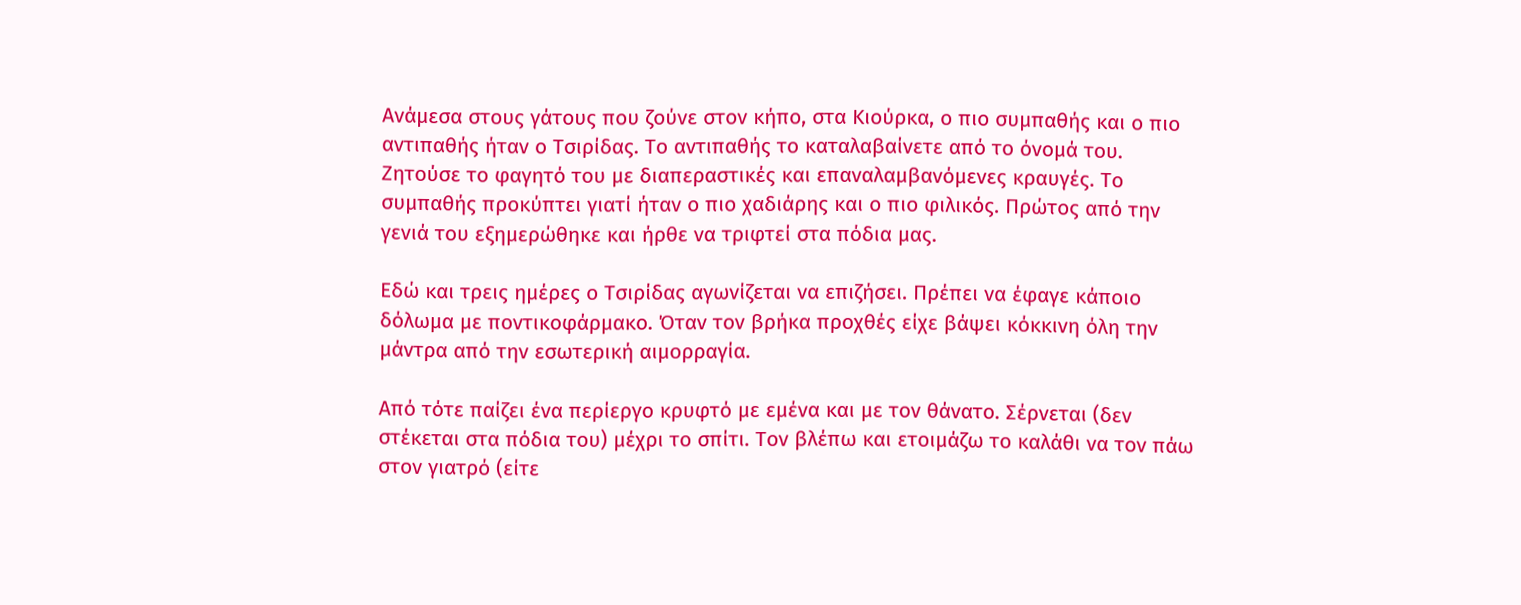Ανάμεσα στους γάτους που ζούνε στον κήπο, στα Κιούρκα, ο πιο συμπαθής και ο πιο αντιπαθής ήταν ο Τσιρίδας. Το αντιπαθής το καταλαβαίνετε από το όνομά του. Ζητούσε το φαγητό του με διαπεραστικές και επαναλαμβανόμενες κραυγές. Το συμπαθής προκύπτει γιατί ήταν ο πιο χαδιάρης και ο πιο φιλικός. Πρώτος από την γενιά του εξημερώθηκε και ήρθε να τριφτεί στα πόδια μας.

Εδώ και τρεις ημέρες ο Τσιρίδας αγωνίζεται να επιζήσει. Πρέπει να έφαγε κάποιο δόλωμα με ποντικοφάρμακο. Όταν τον βρήκα προχθές είχε βάψει κόκκινη όλη την μάντρα από την εσωτερική αιμορραγία.

Από τότε παίζει ένα περίεργο κρυφτό με εμένα και με τον θάνατο. Σέρνεται (δεν στέκεται στα πόδια του) μέχρι το σπίτι. Τον βλέπω και ετοιμάζω το καλάθι να τον πάω στον γιατρό (είτε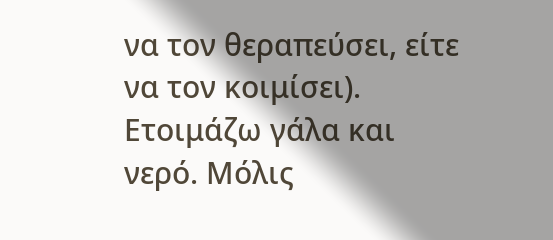να τον θεραπεύσει, είτε να τον κοιμίσει). Ετοιμάζω γάλα και νερό. Μόλις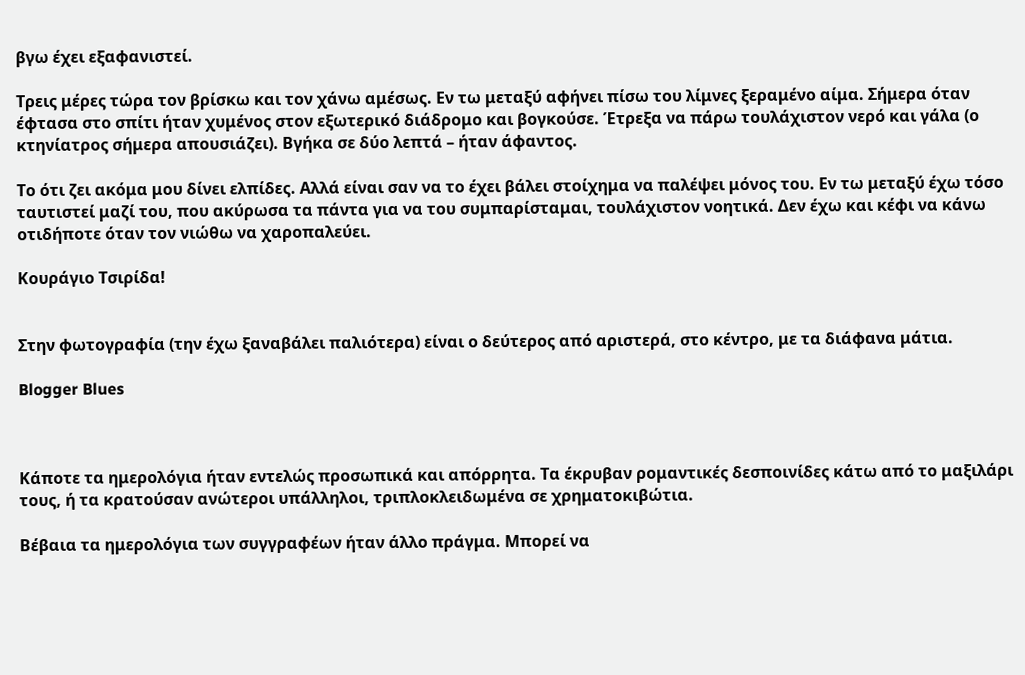βγω έχει εξαφανιστεί.

Τρεις μέρες τώρα τον βρίσκω και τον χάνω αμέσως. Εν τω μεταξύ αφήνει πίσω του λίμνες ξεραμένο αίμα. Σήμερα όταν έφτασα στο σπίτι ήταν χυμένος στον εξωτερικό διάδρομο και βογκούσε. Έτρεξα να πάρω τουλάχιστον νερό και γάλα (ο κτηνίατρος σήμερα απουσιάζει). Βγήκα σε δύο λεπτά – ήταν άφαντος.

Το ότι ζει ακόμα μου δίνει ελπίδες. Αλλά είναι σαν να το έχει βάλει στοίχημα να παλέψει μόνος του. Εν τω μεταξύ έχω τόσο ταυτιστεί μαζί του, που ακύρωσα τα πάντα για να του συμπαρίσταμαι, τουλάχιστον νοητικά. Δεν έχω και κέφι να κάνω οτιδήποτε όταν τον νιώθω να χαροπαλεύει.

Κουράγιο Τσιρίδα!


Στην φωτογραφία (την έχω ξαναβάλει παλιότερα) είναι ο δεύτερος από αριστερά, στο κέντρο, με τα διάφανα μάτια.

Blogger Blues



Κάποτε τα ημερολόγια ήταν εντελώς προσωπικά και απόρρητα. Τα έκρυβαν ρομαντικές δεσποινίδες κάτω από το μαξιλάρι τους, ή τα κρατούσαν ανώτεροι υπάλληλοι, τριπλοκλειδωμένα σε χρηματοκιβώτια.

Βέβαια τα ημερολόγια των συγγραφέων ήταν άλλο πράγμα. Μπορεί να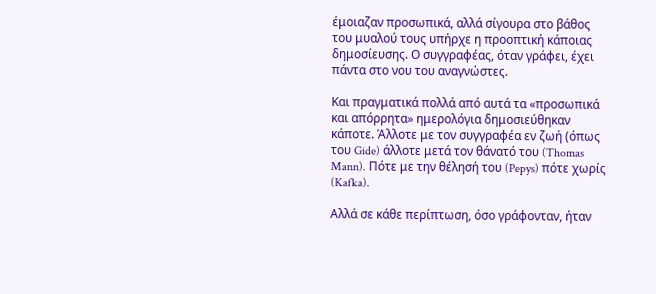έμοιαζαν προσωπικά, αλλά σίγουρα στο βάθος του μυαλού τους υπήρχε η προοπτική κάποιας δημοσίευσης. Ο συγγραφέας, όταν γράφει, έχει πάντα στο νου του αναγνώστες.

Και πραγματικά πολλά από αυτά τα «προσωπικά και απόρρητα» ημερολόγια δημοσιεύθηκαν κάποτε. Άλλοτε με τον συγγραφέα εν ζωή (όπως του Gide) άλλοτε μετά τον θάνατό του (Thomas Mann). Πότε με την θέλησή του (Pepys) πότε χωρίς (Kafka).

Αλλά σε κάθε περίπτωση, όσο γράφονταν, ήταν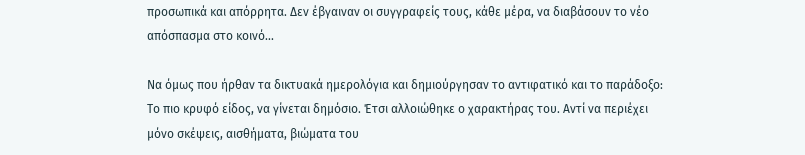προσωπικά και απόρρητα. Δεν έβγαιναν οι συγγραφείς τους, κάθε μέρα, να διαβάσουν το νέο απόσπασμα στο κοινό...

Να όμως που ήρθαν τα δικτυακά ημερολόγια και δημιούργησαν το αντιφατικό και το παράδοξο: Το πιο κρυφό είδος, να γίνεται δημόσιο. Έτσι αλλοιώθηκε ο χαρακτήρας του. Αντί να περιέχει μόνο σκέψεις, αισθήματα, βιώματα του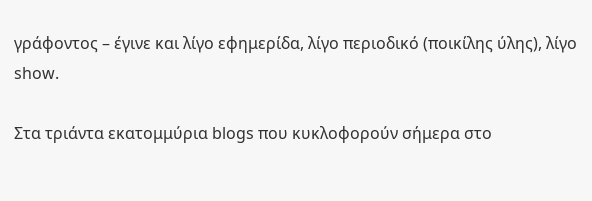γράφοντος – έγινε και λίγο εφημερίδα, λίγο περιοδικό (ποικίλης ύλης), λίγο show.

Στα τριάντα εκατομμύρια blogs που κυκλοφορούν σήμερα στο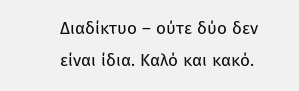Διαδίκτυο – ούτε δύο δεν είναι ίδια. Καλό και κακό.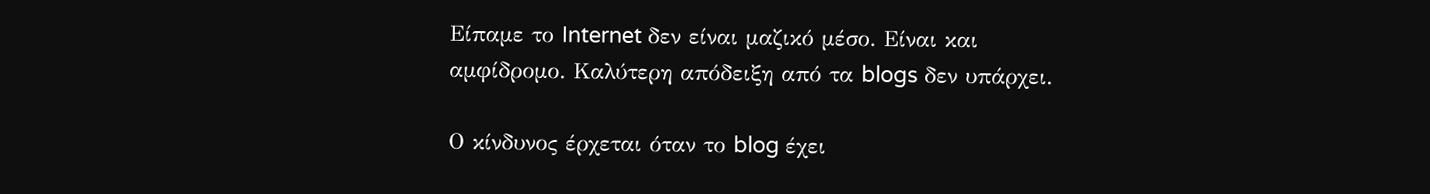Είπαμε το Internet δεν είναι μαζικό μέσο. Είναι και αμφίδρομο. Καλύτερη απόδειξη από τα blogs δεν υπάρχει.

Ο κίνδυνος έρχεται όταν το blog έχει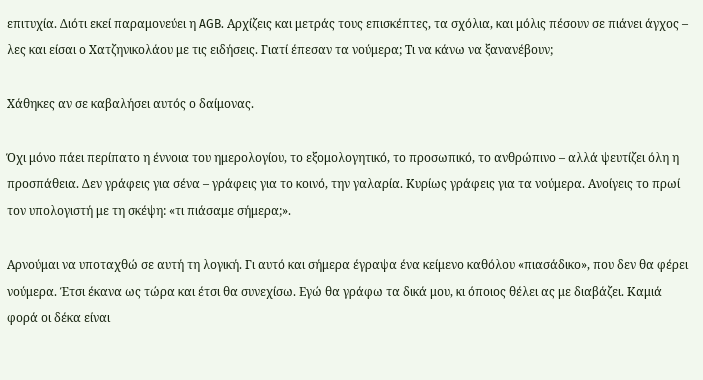επιτυχία. Διότι εκεί παραμονεύει η AGB. Αρχίζεις και μετράς τους επισκέπτες, τα σχόλια, και μόλις πέσουν σε πιάνει άγχος – λες και είσαι ο Χατζηνικολάου με τις ειδήσεις. Γιατί έπεσαν τα νούμερα; Τι να κάνω να ξανανέβουν;

Χάθηκες αν σε καβαλήσει αυτός ο δαίμονας.

Όχι μόνο πάει περίπατο η έννοια του ημερολογίου, το εξομολογητικό, το προσωπικό, το ανθρώπινο – αλλά ψευτίζει όλη η προσπάθεια. Δεν γράφεις για σένα – γράφεις για το κοινό, την γαλαρία. Κυρίως γράφεις για τα νούμερα. Ανοίγεις το πρωί τον υπολογιστή με τη σκέψη: «τι πιάσαμε σήμερα;».

Αρνούμαι να υποταχθώ σε αυτή τη λογική. Γι αυτό και σήμερα έγραψα ένα κείμενο καθόλου «πιασάδικο», που δεν θα φέρει νούμερα. Έτσι έκανα ως τώρα και έτσι θα συνεχίσω. Εγώ θα γράφω τα δικά μου, κι όποιος θέλει ας με διαβάζει. Καμιά φορά οι δέκα είναι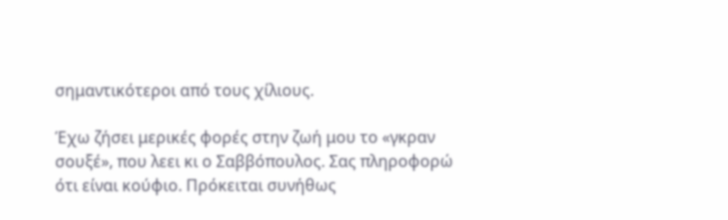σημαντικότεροι από τους χίλιους.

Έχω ζήσει μερικές φορές στην ζωή μου το «γκραν σουξέ», που λεει κι ο Σαββόπουλος. Σας πληροφορώ ότι είναι κούφιο. Πρόκειται συνήθως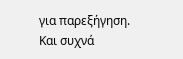για παρεξήγηση. Και συχνά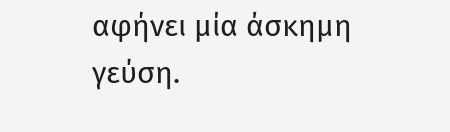αφήνει μία άσκημη γεύση.